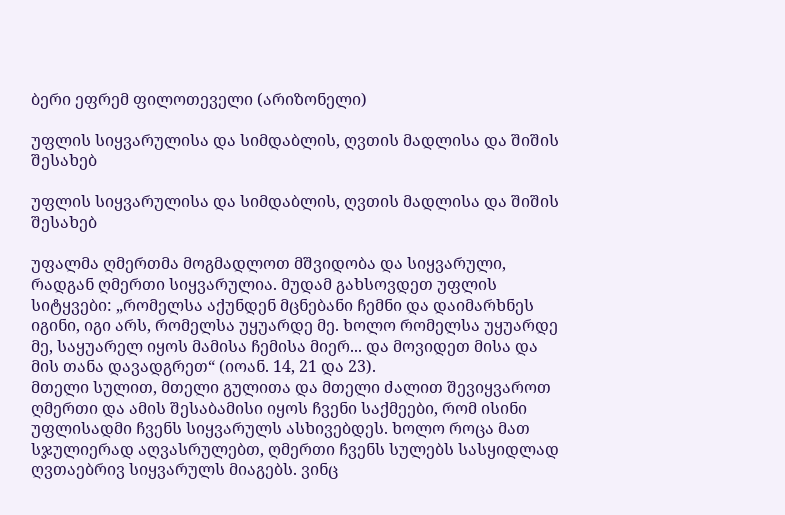ბერი ეფრემ ფილოთეველი (არიზონელი)

უფლის სიყვარულისა და სიმდაბლის, ღვთის მადლისა და შიშის შესახებ

უფლის სიყვარულისა და სიმდაბლის, ღვთის მადლისა და შიშის შესახებ

უფალმა ღმერთმა მოგმადლოთ მშვიდობა და სიყვარული, რადგან ღმერთი სიყვარულია. მუდამ გახსოვდეთ უფლის სიტყვები: „რომელსა აქუნდენ მცნებანი ჩემნი და დაიმარხნეს იგინი, იგი არს, რომელსა უყუარდე მე. ხოლო რომელსა უყუარდე მე, საყუარელ იყოს მამისა ჩემისა მიერ... და მოვიდეთ მისა და მის თანა დავადგრეთ“ (იოან. 14, 21 და 23).
მთელი სულით, მთელი გულითა და მთელი ძალით შევიყვაროთ ღმერთი და ამის შესაბამისი იყოს ჩვენი საქმეები, რომ ისინი უფლისადმი ჩვენს სიყვარულს ასხივებდეს. ხოლო როცა მათ სჯულიერად აღვასრულებთ, ღმერთი ჩვენს სულებს სასყიდლად ღვთაებრივ სიყვარულს მიაგებს. ვინც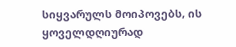სიყვარულს მოიპოვებს, ის ყოველდღიურად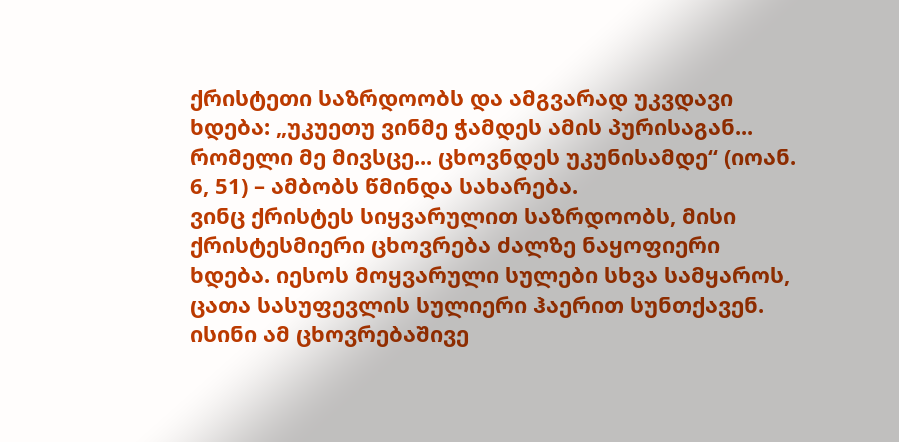ქრისტეთი საზრდოობს და ამგვარად უკვდავი ხდება: „უკუეთუ ვინმე ჭამდეს ამის პურისაგან... რომელი მე მივსცე... ცხოვნდეს უკუნისამდე“ (იოან. 6, 51) – ამბობს წმინდა სახარება.
ვინც ქრისტეს სიყვარულით საზრდოობს, მისი ქრისტესმიერი ცხოვრება ძალზე ნაყოფიერი ხდება. იესოს მოყვარული სულები სხვა სამყაროს, ცათა სასუფევლის სულიერი ჰაერით სუნთქავენ. ისინი ამ ცხოვრებაშივე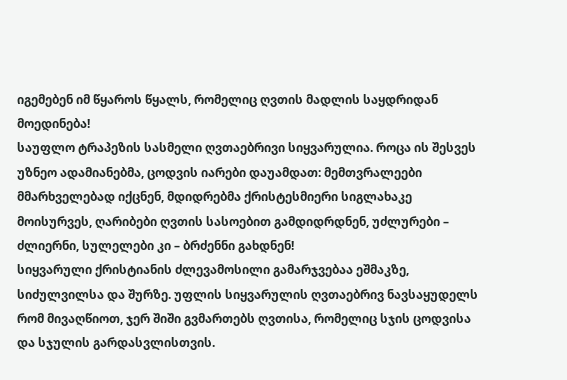იგემებენ იმ წყაროს წყალს, რომელიც ღვთის მადლის საყდრიდან მოედინება!
საუფლო ტრაპეზის სასმელი ღვთაებრივი სიყვარულია. როცა ის შესვეს უზნეო ადამიანებმა, ცოდვის იარები დაუამდათ: მემთვრალეები მმარხველებად იქცნენ, მდიდრებმა ქრისტესმიერი სიგლახაკე მოისურვეს, ღარიბები ღვთის სასოებით გამდიდრდნენ, უძლურები – ძლიერნი, სულელები კი – ბრძენნი გახდნენ!
სიყვარული ქრისტიანის ძლევამოსილი გამარჯვებაა ეშმაკზე, სიძულვილსა და შურზე. უფლის სიყვარულის ღვთაებრივ ნავსაყუდელს რომ მივაღწიოთ, ჯერ შიში გვმართებს ღვთისა, რომელიც სჯის ცოდვისა და სჯულის გარდასვლისთვის.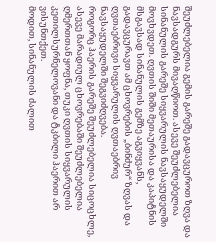შეუძლებელია გემის გარეშე გადავცუროთ ზღვა და ნავსადგურს მივაღწიოთ. ასევე შეუძლებელია სინანულის გარეშე სიყვარულის ნავსაყუდელში მოვხვდეთ. ღვთის შიში მეთაურისა და კაპიტნის მსგავსად სინანულის გემზე აგვიყვანს, გადავცურავთ ამ ცხოვრების „ბინძურ“ ზღვას და ღვთაებრივი სიყვარულის ღვთაებრივ ნავსაყუდელში შეგვიძღვება.
როგორც ჰაერის გარეშე შეუძლებელია სიცოცხლე, ასევე მარადიულ ცხოვრებაში შეუძლებელია ღმერთთან ყოფნა, თუკი ღვთის სიყვარულის კეთილსურნელოვანი და ტკბილი ჰაერით არ ვისუნთქეთ.
მოდით, სინანულის ძალით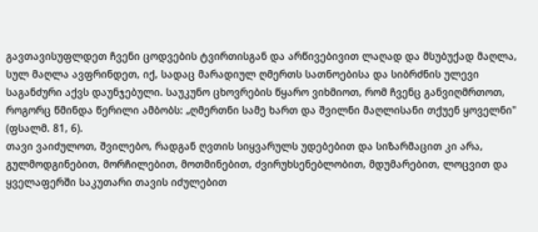გავთავისუფლდეთ ჩვენი ცოდვების ტვირთისგან და არწივებივით ლაღად და მსუბუქად მაღლა, სულ მაღლა ავფრინდეთ, იქ, სადაც მარადიულ ღმერთს სათნოებისა და სიბრძნის ულევი საგანძური აქვს დაუნჯებული. საუკუნო ცხოვრების წყარო ვიხმიოთ, რომ ჩვენც განვიღმრთოთ, როგორც წმინდა წერილი ამბობს: „ღმერთნი სამე ხართ და შვილნი მაღლისანი თქუენ ყოველნი" (ფსალმ. 81, 6).
თავი ვაიძულოთ, შვილებო, რადგან ღვთის სიყვარულს უდებებით და სიზარმაცით კი არა, გულმოდგინებით, მორჩილებით, მოთმინებით, ძვირუხსენებლობით, მდუმარებით, ლოცვით და ყველაფერში საკუთარი თავის იძულებით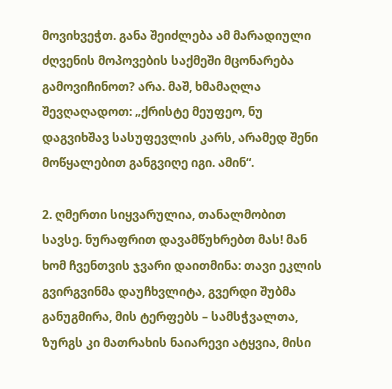მოვიხვეჭთ. განა შეიძლება ამ მარადიული ძღვენის მოპოვების საქმეში მცონარება გამოვიჩინოთ? არა. მაშ, ხმამაღლა შევღაღადოთ: „ქრისტე მეუფეო, ნუ დაგვიხშავ სასუფევლის კარს, არამედ შენი მოწყალებით განგვიღე იგი. ამინ“.

2. ღმერთი სიყვარულია, თანალმობით სავსე. ნურაფრით დავამწუხრებთ მას! მან ხომ ჩვენთვის ჯვარი დაითმინა: თავი ეკლის გვირგვინმა დაუჩხვლიტა, გვერდი შუბმა განუგმირა, მის ტერფებს – სამსჭვალთა, ზურგს კი მათრახის ნაიარევი ატყვია, მისი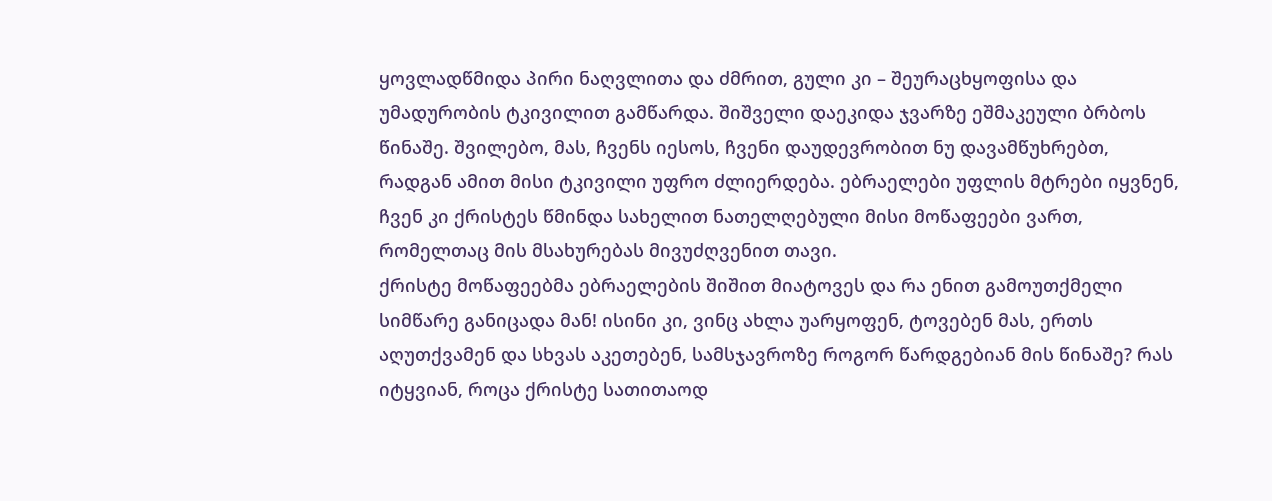ყოვლადწმიდა პირი ნაღვლითა და ძმრით, გული კი – შეურაცხყოფისა და უმადურობის ტკივილით გამწარდა. შიშველი დაეკიდა ჯვარზე ეშმაკეული ბრბოს წინაშე. შვილებო, მას, ჩვენს იესოს, ჩვენი დაუდევრობით ნუ დავამწუხრებთ, რადგან ამით მისი ტკივილი უფრო ძლიერდება. ებრაელები უფლის მტრები იყვნენ, ჩვენ კი ქრისტეს წმინდა სახელით ნათელღებული მისი მოწაფეები ვართ, რომელთაც მის მსახურებას მივუძღვენით თავი.
ქრისტე მოწაფეებმა ებრაელების შიშით მიატოვეს და რა ენით გამოუთქმელი სიმწარე განიცადა მან! ისინი კი, ვინც ახლა უარყოფენ, ტოვებენ მას, ერთს აღუთქვამენ და სხვას აკეთებენ, სამსჯავროზე როგორ წარდგებიან მის წინაშე? რას იტყვიან, როცა ქრისტე სათითაოდ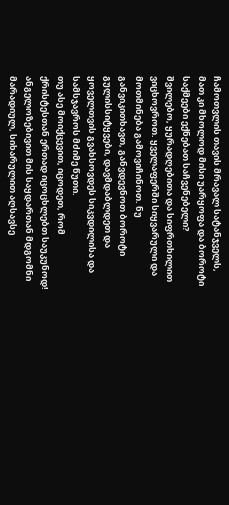ჩამოთვლის თავის მრავალ სატანჯველს, მათ კი მხოლოდ მისი უარყოფა და ბოროტი საქმეები ექნებათ საჩვენებელი?
შვილებო, ყურადღებითა და სიფრთხილით ვიცხოვროთ. ყველაფერში სიყვარული და მოთმინება გამოვიჩინოთ. ნუ განვიკითხავთ, განვდევნოთ ბოროტი გულისსიტყვები, დავმდაბლდეთ და ყოველთვის გვახსოვდეს სიკვდილისა და სამსჯავროს მძიმე წუთი.
თუ ასე მოიქცევით, იცოდეთ, რომ ქრისტესთან ერთად იცოცხლებთ საუკუნოდ! ანგელოზებივით მის საყდართან მდგომნი მარადიულ, სიხარულით აღსავსე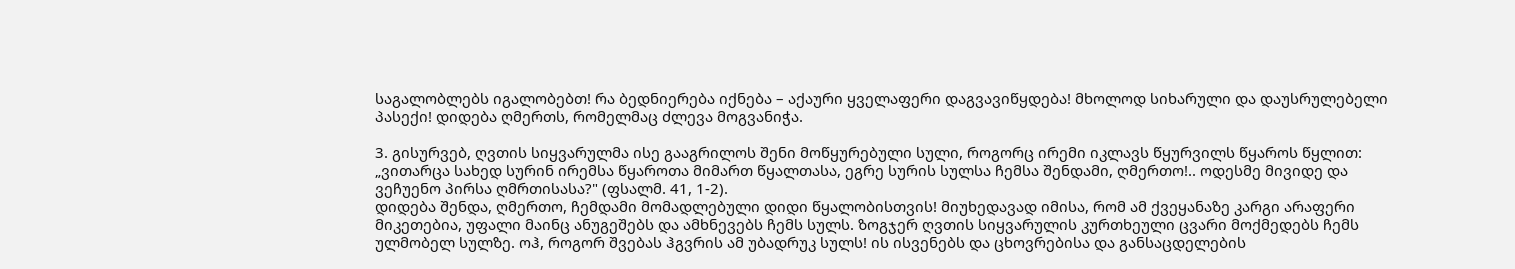საგალობლებს იგალობებთ! რა ბედნიერება იქნება – აქაური ყველაფერი დაგვავიწყდება! მხოლოდ სიხარული და დაუსრულებელი პასექი! დიდება ღმერთს, რომელმაც ძლევა მოგვანიჭა.

3. გისურვებ, ღვთის სიყვარულმა ისე გააგრილოს შენი მოწყურებული სული, როგორც ირემი იკლავს წყურვილს წყაროს წყლით: „ვითარცა სახედ სურინ ირემსა წყაროთა მიმართ წყალთასა, ეგრე სურის სულსა ჩემსა შენდამი, ღმერთო!.. ოდესმე მივიდე და ვეჩუენო პირსა ღმრთისასა?" (ფსალმ. 41, 1-2).
დიდება შენდა, ღმერთო, ჩემდამი მომადლებული დიდი წყალობისთვის! მიუხედავად იმისა, რომ ამ ქვეყანაზე კარგი არაფერი მიკეთებია, უფალი მაინც ანუგეშებს და ამხნევებს ჩემს სულს. ზოგჯერ ღვთის სიყვარულის კურთხეული ცვარი მოქმედებს ჩემს ულმობელ სულზე. ოჰ, როგორ შვებას ჰგვრის ამ უბადრუკ სულს! ის ისვენებს და ცხოვრებისა და განსაცდელების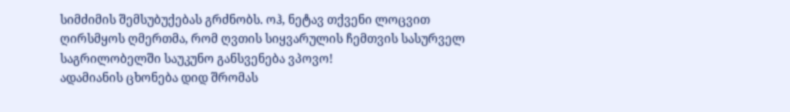სიმძიმის შემსუბუქებას გრძნობს. ოჰ, ნეტავ თქვენი ლოცვით ღირსმყოს ღმერთმა, რომ ღვთის სიყვარულის ჩემთვის სასურველ საგრილობელში საუკუნო განსვენება ვპოვო!
ადამიანის ცხონება დიდ შრომას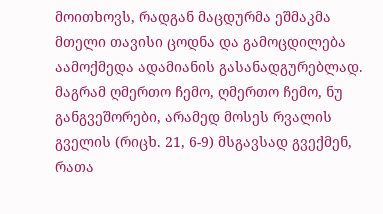მოითხოვს, რადგან მაცდურმა ეშმაკმა მთელი თავისი ცოდნა და გამოცდილება აამოქმედა ადამიანის გასანადგურებლად. მაგრამ ღმერთო ჩემო, ღმერთო ჩემო, ნუ განგვეშორები, არამედ მოსეს რვალის გველის (რიცხ. 21, 6-9) მსგავსად გვექმენ, რათა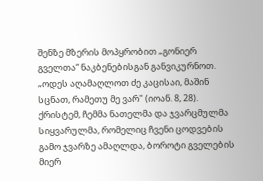შენზე მზერის მოპყრობით „გონიერ გველთა“ ნაკბენებისგან განვიკურნოთ.
„ოდეს აღამაღლოთ ძე კაცისაი, მაშინ სცნათ, რამეთუ მე ვარ" (იოან. 8, 28). ქრისტემ, ჩემმა ნათელმა და ჯვარცმულმა სიყვარულმა, რომელიც ჩვენი ცოდვების გამო ჯვარზე ამაღლდა, ბოროტი გველების მიერ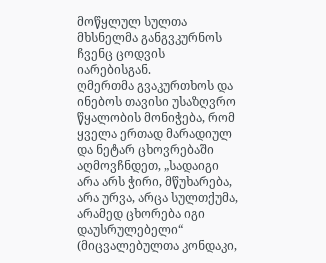მოწყლულ სულთა მხსნელმა განგვკურნოს ჩვენც ცოდვის იარებისგან.
ღმერთმა გვაკურთხოს და ინებოს თავისი უსაზღვრო წყალობის მონიჭება, რომ ყველა ერთად მარადიულ და ნეტარ ცხოვრებაში აღმოვჩნდეთ, „სადაიგი არა არს ჭირი, მწუხარება, არა ურვა, არცა სულთქუმა, არამედ ცხორება იგი დაუსრულებელი“ (მიცვალებულთა კონდაკი,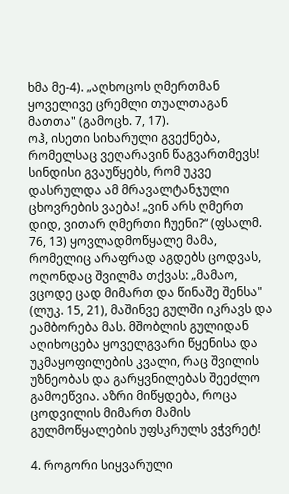ხმა მე-4). „აღხოცოს ღმერთმან ყოველივე ცრემლი თუალთაგან მათთა" (გამოცხ. 7, 17).
ოჰ, ისეთი სიხარული გვექნება, რომელსაც ვეღარავინ წაგვართმევს! სინდისი გვაუწყებს, რომ უკვე დასრულდა ამ მრავალტანჯული ცხოვრების ვაება! „ვინ არს ღმერთ დიდ, ვითარ ღმერთი ჩუენი?“ (ფსალმ. 76, 13) ყოვლადმოწყალე მამა, რომელიც არაფრად აგდებს ცოდვას, ოღონდაც შვილმა თქვას: „მამაო, ვცოდე ცად მიმართ და წინაშე შენსა" (ლუკ. 15, 21), მაშინვე გულში იკრავს და ეამბორება მას. მშობლის გულიდან აღიხოცება ყოველგვარი წყენისა და უკმაყოფილების კვალი, რაც შვილის უზნეობას და გარყვნილებას შეეძლო გამოეწვია. აზრი მიწყდება, როცა ცოდვილის მიმართ მამის გულმოწყალების უფსკრულს ვჭვრეტ!

4. როგორი სიყვარული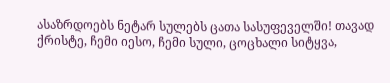ასაზრდოებს ნეტარ სულებს ცათა სასუფეველში! თავად ქრისტე, ჩემი იესო, ჩემი სული, ცოცხალი სიტყვა,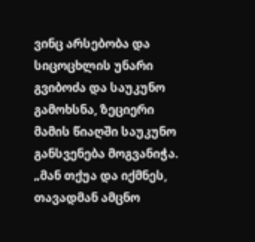ვინც არსებობა და სიცოცხლის უნარი გვიბოძა და საუკუნო გამოხსნა, ზეციერი მამის წიაღში საუკუნო განსვენება მოგვანიჭა. „მან თქუა და იქმნეს, თავადმან ამცნო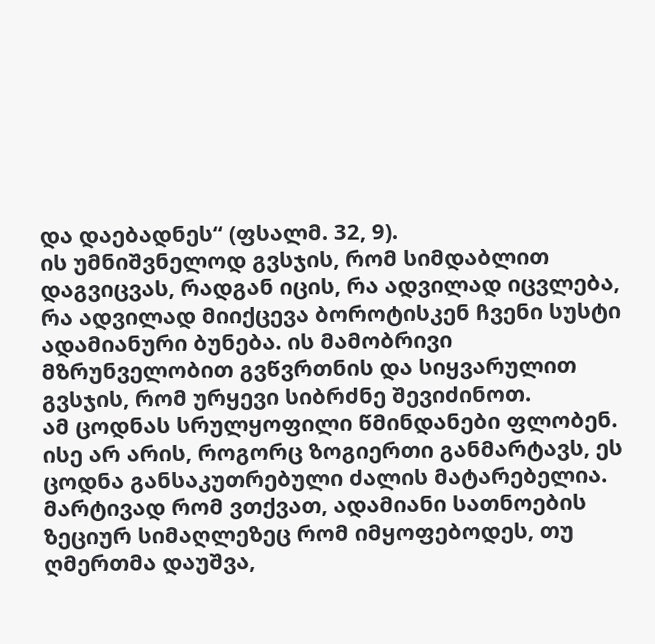და დაებადნეს“ (ფსალმ. 32, 9).
ის უმნიშვნელოდ გვსჯის, რომ სიმდაბლით დაგვიცვას, რადგან იცის, რა ადვილად იცვლება, რა ადვილად მიიქცევა ბოროტისკენ ჩვენი სუსტი ადამიანური ბუნება. ის მამობრივი მზრუნველობით გვწვრთნის და სიყვარულით გვსჯის, რომ ურყევი სიბრძნე შევიძინოთ.
ამ ცოდნას სრულყოფილი წმინდანები ფლობენ. ისე არ არის, როგორც ზოგიერთი განმარტავს, ეს ცოდნა განსაკუთრებული ძალის მატარებელია. მარტივად რომ ვთქვათ, ადამიანი სათნოების ზეციურ სიმაღლეზეც რომ იმყოფებოდეს, თუ ღმერთმა დაუშვა,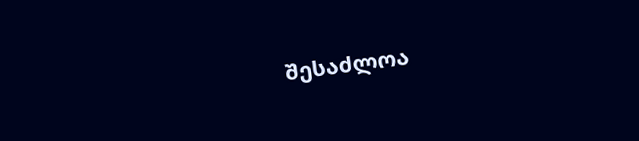შესაძლოა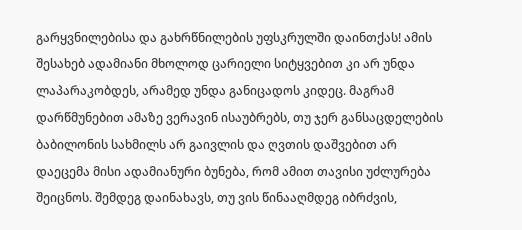გარყვნილებისა და გახრწნილების უფსკრულში დაინთქას! ამის შესახებ ადამიანი მხოლოდ ცარიელი სიტყვებით კი არ უნდა ლაპარაკობდეს, არამედ უნდა განიცადოს კიდეც. მაგრამ დარწმუნებით ამაზე ვერავინ ისაუბრებს, თუ ჯერ განსაცდელების ბაბილონის სახმილს არ გაივლის და ღვთის დაშვებით არ დაეცემა მისი ადამიანური ბუნება, რომ ამით თავისი უძლურება შეიცნოს. შემდეგ დაინახავს, თუ ვის წინააღმდეგ იბრძვის,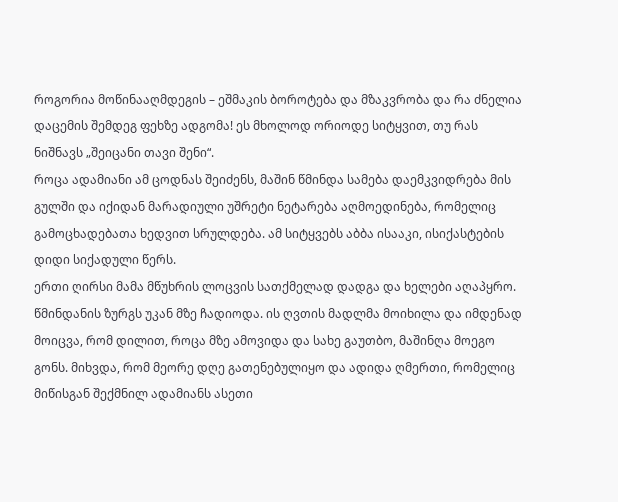როგორია მოწინააღმდეგის – ეშმაკის ბოროტება და მზაკვრობა და რა ძნელია დაცემის შემდეგ ფეხზე ადგომა! ეს მხოლოდ ორიოდე სიტყვით, თუ რას ნიშნავს „შეიცანი თავი შენი“.
როცა ადამიანი ამ ცოდნას შეიძენს, მაშინ წმინდა სამება დაემკვიდრება მის გულში და იქიდან მარადიული უშრეტი ნეტარება აღმოედინება, რომელიც გამოცხადებათა ხედვით სრულდება. ამ სიტყვებს აბბა ისააკი, ისიქასტების დიდი სიქადული წერს.
ერთი ღირსი მამა მწუხრის ლოცვის სათქმელად დადგა და ხელები აღაპყრო. წმინდანის ზურგს უკან მზე ჩადიოდა. ის ღვთის მადლმა მოიხილა და იმდენად მოიცვა, რომ დილით, როცა მზე ამოვიდა და სახე გაუთბო, მაშინღა მოეგო გონს. მიხვდა, რომ მეორე დღე გათენებულიყო და ადიდა ღმერთი, რომელიც მიწისგან შექმნილ ადამიანს ასეთი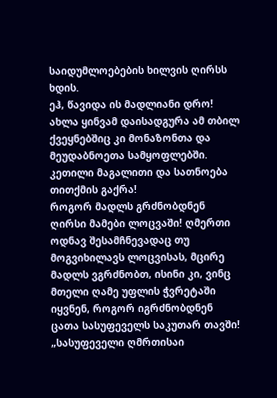საიდუმლოებების ხილვის ღირსს ხდის.
ეჰ, წავიდა ის მადლიანი დრო! ახლა ყინვამ დაისადგურა ამ თბილ ქვეყნებშიც კი მონაზონთა და მეუდაბნოეთა სამყოფლებში. კეთილი მაგალითი და სათნოება თითქმის გაქრა!
როგორ მადლს გრძნობდნენ ღირსი მამები ლოცვაში! ღმერთი ოდნავ შესამჩნევადაც თუ მოგვიხილავს ლოცვისას, მცირე მადლს ვგრძნობთ, ისინი კი, ვინც მთელი ღამე უფლის ჭვრეტაში იყვნენ, როგორ იგრძნობდნენ ცათა სასუფეველს საკუთარ თავში! „სასუფეველი ღმრთისაი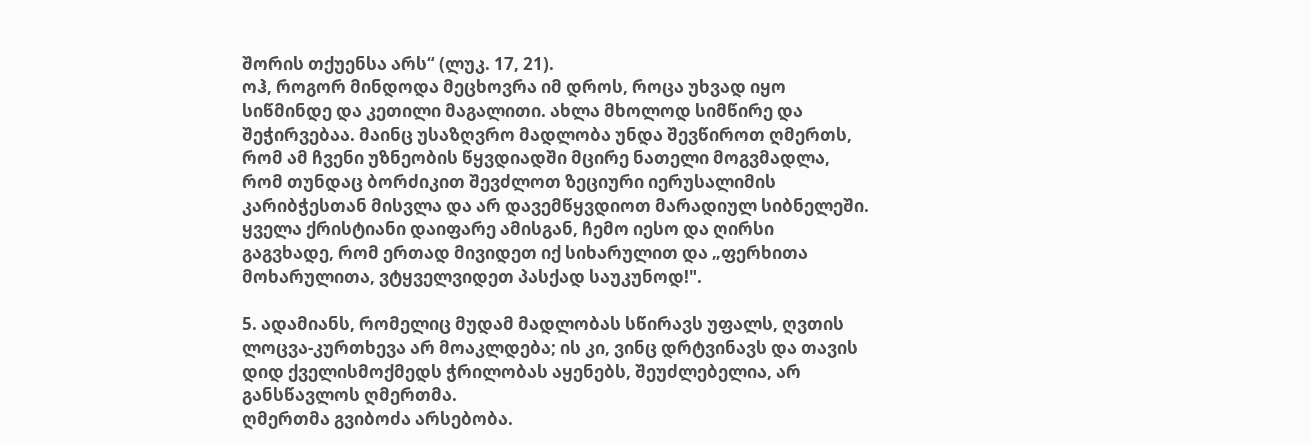შორის თქუენსა არს“ (ლუკ. 17, 21).
ოჰ, როგორ მინდოდა მეცხოვრა იმ დროს, როცა უხვად იყო სიწმინდე და კეთილი მაგალითი. ახლა მხოლოდ სიმწირე და შეჭირვებაა. მაინც უსაზღვრო მადლობა უნდა შევწიროთ ღმერთს, რომ ამ ჩვენი უზნეობის წყვდიადში მცირე ნათელი მოგვმადლა, რომ თუნდაც ბორძიკით შევძლოთ ზეციური იერუსალიმის კარიბჭესთან მისვლა და არ დავემწყვდიოთ მარადიულ სიბნელეში. ყველა ქრისტიანი დაიფარე ამისგან, ჩემო იესო და ღირსი გაგვხადე, რომ ერთად მივიდეთ იქ სიხარულით და „ფერხითა მოხარულითა, ვტყველვიდეთ პასქად საუკუნოდ!".

5. ადამიანს, რომელიც მუდამ მადლობას სწირავს უფალს, ღვთის ლოცვა-კურთხევა არ მოაკლდება; ის კი, ვინც დრტვინავს და თავის დიდ ქველისმოქმედს ჭრილობას აყენებს, შეუძლებელია, არ განსწავლოს ღმერთმა.
ღმერთმა გვიბოძა არსებობა.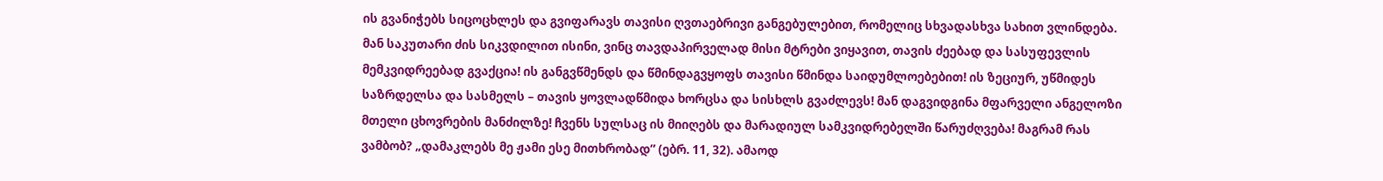ის გვანიჭებს სიცოცხლეს და გვიფარავს თავისი ღვთაებრივი განგებულებით, რომელიც სხვადასხვა სახით ვლინდება. მან საკუთარი ძის სიკვდილით ისინი, ვინც თავდაპირველად მისი მტრები ვიყავით, თავის ძეებად და სასუფევლის მემკვიდრეებად გვაქცია! ის განგვწმენდს და წმინდაგვყოფს თავისი წმინდა საიდუმლოებებით! ის ზეციურ, უწმიდეს საზრდელსა და სასმელს – თავის ყოვლადწმიდა ხორცსა და სისხლს გვაძლევს! მან დაგვიდგინა მფარველი ანგელოზი მთელი ცხოვრების მანძილზე! ჩვენს სულსაც ის მიიღებს და მარადიულ სამკვიდრებელში წარუძღვება! მაგრამ რას ვამბობ? „დამაკლებს მე ჟამი ესე მითხრობად” (ებრ. 11, 32). ამაოდ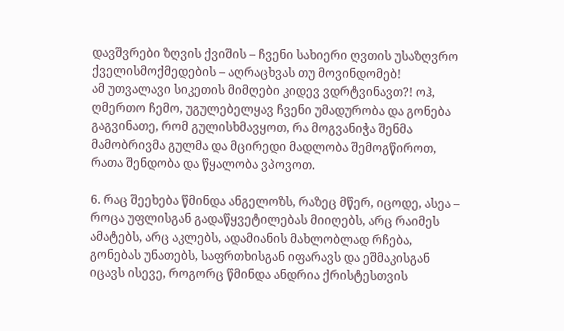დავშვრები ზღვის ქვიშის – ჩვენი სახიერი ღვთის უსაზღვრო ქველისმოქმედების – აღრაცხვას თუ მოვინდომებ!
ამ უთვალავი სიკეთის მიმღები კიდევ ვდრტვინავთ?! ოჰ, ღმერთო ჩემო, უგულებელყავ ჩვენი უმადურობა და გონება გაგვინათე, რომ გულისხმავყოთ, რა მოგვანიჭა შენმა მამობრივმა გულმა და მცირედი მადლობა შემოგწიროთ, რათა შენდობა და წყალობა ვპოვოთ.

6. რაც შეეხება წმინდა ანგელოზს, რაზეც მწერ, იცოდე, ასეა – როცა უფლისგან გადაწყვეტილებას მიიღებს, არც რაიმეს ამატებს, არც აკლებს, ადამიანის მახლობლად რჩება, გონებას უნათებს, საფრთხისგან იფარავს და ეშმაკისგან იცავს ისევე, როგორც წმინდა ანდრია ქრისტესთვის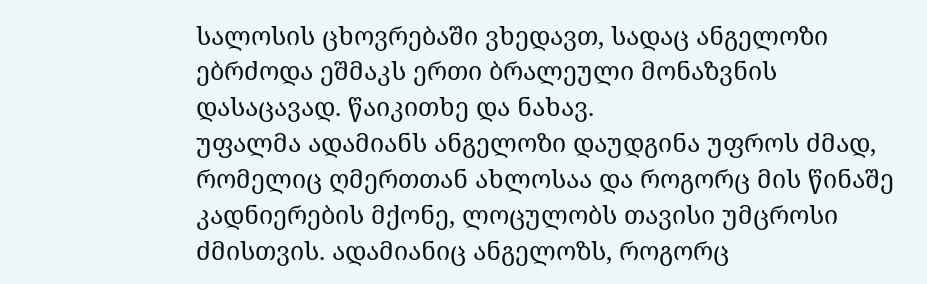სალოსის ცხოვრებაში ვხედავთ, სადაც ანგელოზი ებრძოდა ეშმაკს ერთი ბრალეული მონაზვნის დასაცავად. წაიკითხე და ნახავ.
უფალმა ადამიანს ანგელოზი დაუდგინა უფროს ძმად, რომელიც ღმერთთან ახლოსაა და როგორც მის წინაშე კადნიერების მქონე, ლოცულობს თავისი უმცროსი ძმისთვის. ადამიანიც ანგელოზს, როგორც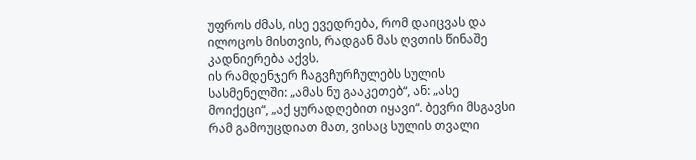უფროს ძმას, ისე ევედრება, რომ დაიცვას და ილოცოს მისთვის, რადგან მას ღვთის წინაშე კადნიერება აქვს.
ის რამდენჯერ ჩაგვჩურჩულებს სულის სასმენელში: „ამას ნუ გააკეთებ“, ან: „ასე მოიქეცი“, „აქ ყურადღებით იყავი“. ბევრი მსგავსი რამ გამოუცდიათ მათ, ვისაც სულის თვალი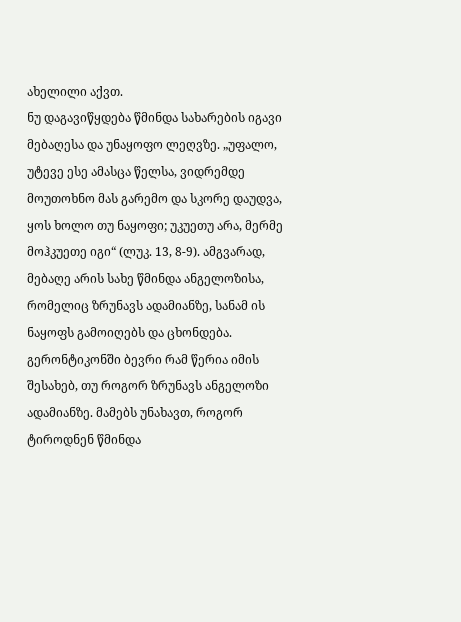ახელილი აქვთ.
ნუ დაგავიწყდება წმინდა სახარების იგავი მებაღესა და უნაყოფო ლეღვზე. „უფალო, უტევე ესე ამასცა წელსა, ვიდრემდე მოუთოხნო მას გარემო და სკორე დაუდვა, ყოს ხოლო თუ ნაყოფი; უკუეთუ არა, მერმე მოჰკუეთე იგი“ (ლუკ. 13, 8-9). ამგვარად, მებაღე არის სახე წმინდა ანგელოზისა, რომელიც ზრუნავს ადამიანზე, სანამ ის ნაყოფს გამოიღებს და ცხონდება.
გერონტიკონში ბევრი რამ წერია იმის შესახებ, თუ როგორ ზრუნავს ანგელოზი ადამიანზე. მამებს უნახავთ, როგორ ტიროდნენ წმინდა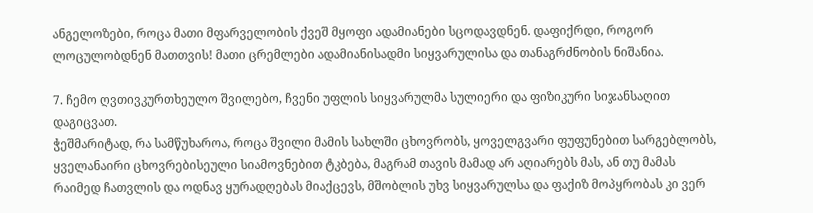ანგელოზები, როცა მათი მფარველობის ქვეშ მყოფი ადამიანები სცოდავდნენ. დაფიქრდი, როგორ ლოცულობდნენ მათთვის! მათი ცრემლები ადამიანისადმი სიყვარულისა და თანაგრძნობის ნიშანია.

7. ჩემო ღვთივკურთხეულო შვილებო, ჩვენი უფლის სიყვარულმა სულიერი და ფიზიკური სიჯანსაღით დაგიცვათ.
ჭეშმარიტად, რა სამწუხაროა, როცა შვილი მამის სახლში ცხოვრობს, ყოველგვარი ფუფუნებით სარგებლობს, ყველანაირი ცხოვრებისეული სიამოვნებით ტკბება, მაგრამ თავის მამად არ აღიარებს მას, ან თუ მამას რაიმედ ჩათვლის და ოდნავ ყურადღებას მიაქცევს, მშობლის უხვ სიყვარულსა და ფაქიზ მოპყრობას კი ვერ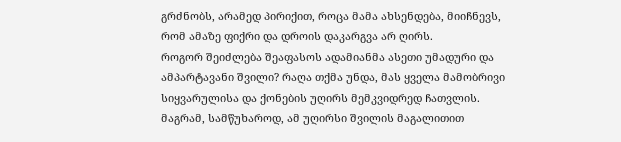გრძნობს, არამედ პირიქით, როცა მამა ახსენდება, მიიჩნევს, რომ ამაზე ფიქრი და დროის დაკარგვა არ ღირს.
როგორ შეიძლება შეაფასოს ადამიანმა ასეთი უმადური და ამპარტავანი შვილი? რაღა თქმა უნდა, მას ყველა მამობრივი სიყვარულისა და ქონების უღირს მემკვიდრედ ჩათვლის.
მაგრამ, სამწუხაროდ, ამ უღირსი შვილის მაგალითით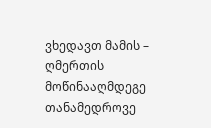ვხედავთ მამის – ღმერთის მოწინააღმდეგე თანამედროვე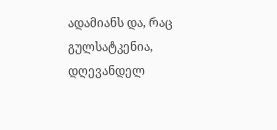ადამიანს და, რაც გულსატკენია, დღევანდელ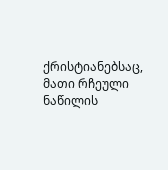ქრისტიანებსაც, მათი რჩეული ნაწილის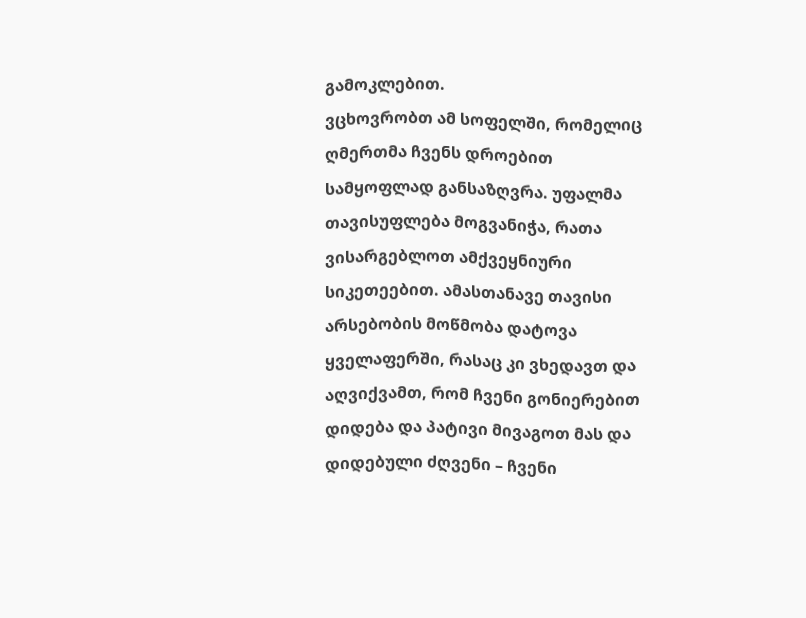გამოკლებით.
ვცხოვრობთ ამ სოფელში, რომელიც ღმერთმა ჩვენს დროებით სამყოფლად განსაზღვრა. უფალმა თავისუფლება მოგვანიჭა, რათა ვისარგებლოთ ამქვეყნიური სიკეთეებით. ამასთანავე თავისი არსებობის მოწმობა დატოვა ყველაფერში, რასაც კი ვხედავთ და აღვიქვამთ, რომ ჩვენი გონიერებით დიდება და პატივი მივაგოთ მას და დიდებული ძღვენი – ჩვენი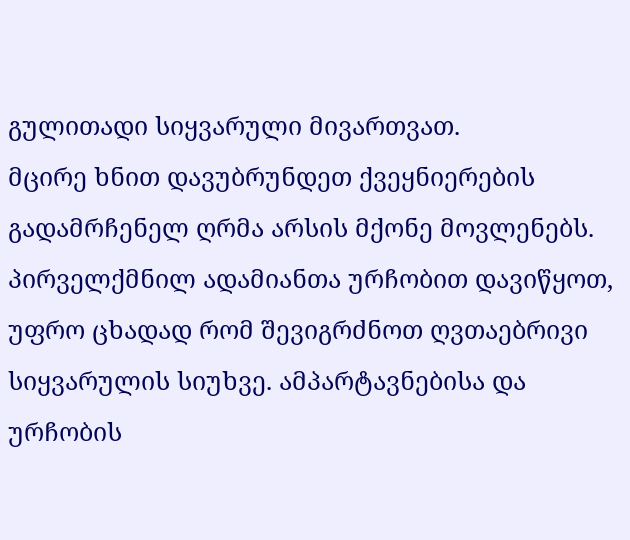გულითადი სიყვარული მივართვათ.
მცირე ხნით დავუბრუნდეთ ქვეყნიერების გადამრჩენელ ღრმა არსის მქონე მოვლენებს. პირველქმნილ ადამიანთა ურჩობით დავიწყოთ, უფრო ცხადად რომ შევიგრძნოთ ღვთაებრივი სიყვარულის სიუხვე. ამპარტავნებისა და ურჩობის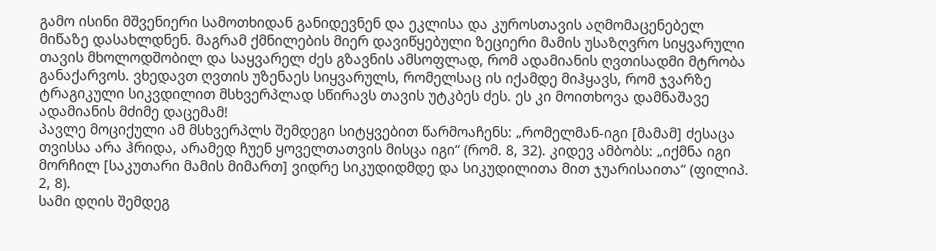გამო ისინი მშვენიერი სამოთხიდან განიდევნენ და ეკლისა და კუროსთავის აღმომაცენებელ მიწაზე დასახლდნენ. მაგრამ ქმნილების მიერ დავიწყებული ზეციერი მამის უსაზღვრო სიყვარული თავის მხოლოდშობილ და საყვარელ ძეს გზავნის ამსოფლად, რომ ადამიანის ღვთისადმი მტრობა განაქარვოს. ვხედავთ ღვთის უზენაეს სიყვარულს, რომელსაც ის იქამდე მიჰყავს, რომ ჯვარზე ტრაგიკული სიკვდილით მსხვერპლად სწირავს თავის უტკბეს ძეს. ეს კი მოითხოვა დამნაშავე ადამიანის მძიმე დაცემამ!
პავლე მოციქული ამ მსხვერპლს შემდეგი სიტყვებით წარმოაჩენს: „რომელმან-იგი [მამამ] ძესაცა თვისსა არა ჰრიდა, არამედ ჩუენ ყოველთათვის მისცა იგი“ (რომ. 8, 32). კიდევ ამბობს: „იქმნა იგი მორჩილ [საკუთარი მამის მიმართ] ვიდრე სიკუდიდმდე და სიკუდილითა მით ჯუარისაითა“ (ფილიპ. 2, 8).
სამი დღის შემდეგ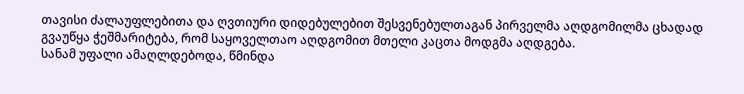თავისი ძალაუფლებითა და ღვთიური დიდებულებით შესვენებულთაგან პირველმა აღდგომილმა ცხადად გვაუწყა ჭეშმარიტება, რომ საყოველთაო აღდგომით მთელი კაცთა მოდგმა აღდგება.
სანამ უფალი ამაღლდებოდა, წმინდა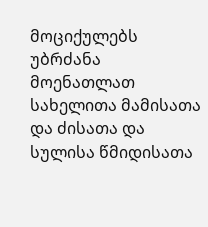მოციქულებს უბრძანა მოენათლათ სახელითა მამისათა და ძისათა და სულისა წმიდისათა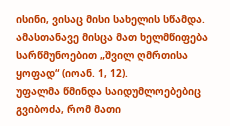ისინი, ვისაც მისი სახელის სწამდა. ამასთანავე მისცა მათ ხელმწიფება სარწმუნოებით „შვილ ღმრთისა ყოფად“ (იოან. 1, 12).
უფალმა წმინდა საიდუმლოებებიც გვიბოძა, რომ მათი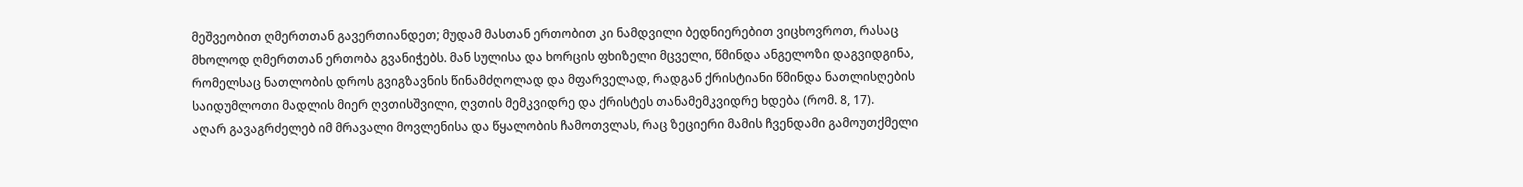მეშვეობით ღმერთთან გავერთიანდეთ; მუდამ მასთან ერთობით კი ნამდვილი ბედნიერებით ვიცხოვროთ, რასაც მხოლოდ ღმერთთან ერთობა გვანიჭებს. მან სულისა და ხორცის ფხიზელი მცველი, წმინდა ანგელოზი დაგვიდგინა, რომელსაც ნათლობის დროს გვიგზავნის წინამძღოლად და მფარველად, რადგან ქრისტიანი წმინდა ნათლისღების საიდუმლოთი მადლის მიერ ღვთისშვილი, ღვთის მემკვიდრე და ქრისტეს თანამემკვიდრე ხდება (რომ. 8, 17).
აღარ გავაგრძელებ იმ მრავალი მოვლენისა და წყალობის ჩამოთვლას, რაც ზეციერი მამის ჩვენდამი გამოუთქმელი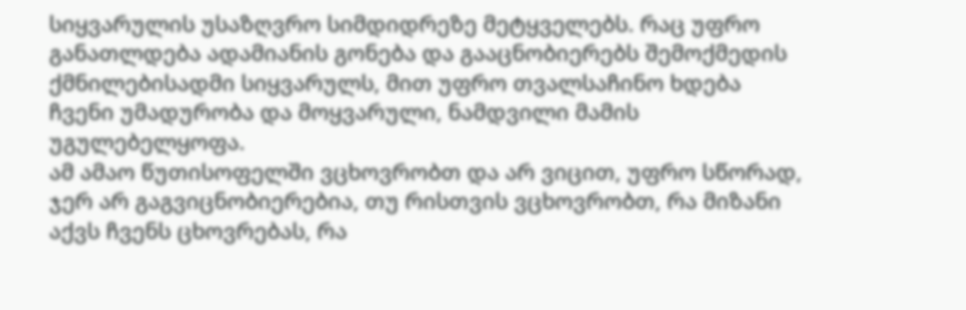სიყვარულის უსაზღვრო სიმდიდრეზე მეტყველებს. რაც უფრო განათლდება ადამიანის გონება და გააცნობიერებს შემოქმედის ქმნილებისადმი სიყვარულს, მით უფრო თვალსაჩინო ხდება ჩვენი უმადურობა და მოყვარული, ნამდვილი მამის უგულებელყოფა.
ამ ამაო წუთისოფელში ვცხოვრობთ და არ ვიცით, უფრო სწორად, ჯერ არ გაგვიცნობიერებია, თუ რისთვის ვცხოვრობთ, რა მიზანი აქვს ჩვენს ცხოვრებას, რა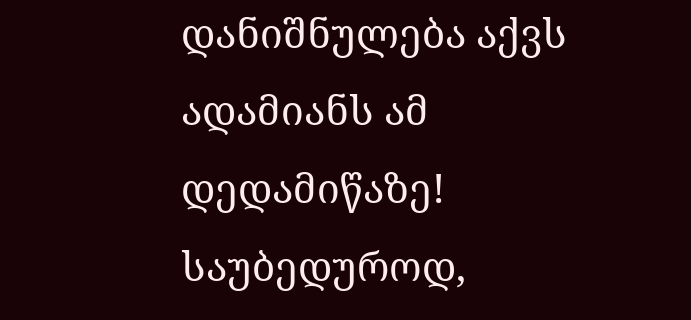დანიშნულება აქვს ადამიანს ამ დედამიწაზე! საუბედუროდ,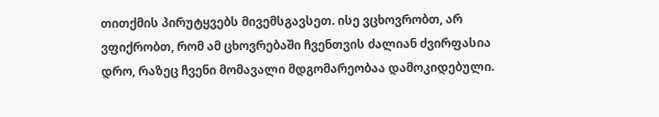თითქმის პირუტყვებს მივემსგავსეთ. ისე ვცხოვრობთ, არ ვფიქრობთ, რომ ამ ცხოვრებაში ჩვენთვის ძალიან ძვირფასია დრო, რაზეც ჩვენი მომავალი მდგომარეობაა დამოკიდებული.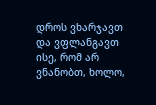დროს ვხარჯავთ და ვფლანგავთ ისე, რომ არ ვნანობთ, ხოლო,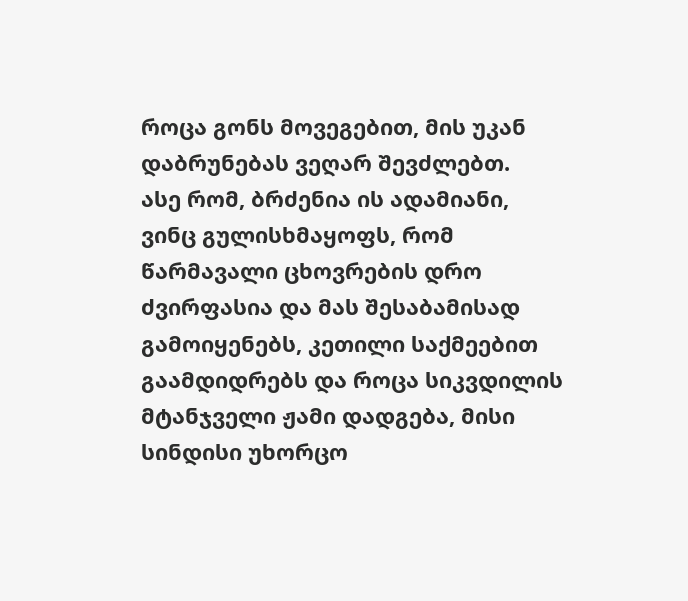როცა გონს მოვეგებით, მის უკან დაბრუნებას ვეღარ შევძლებთ.
ასე რომ, ბრძენია ის ადამიანი, ვინც გულისხმაყოფს, რომ წარმავალი ცხოვრების დრო ძვირფასია და მას შესაბამისად გამოიყენებს, კეთილი საქმეებით გაამდიდრებს და როცა სიკვდილის მტანჯველი ჟამი დადგება, მისი სინდისი უხორცო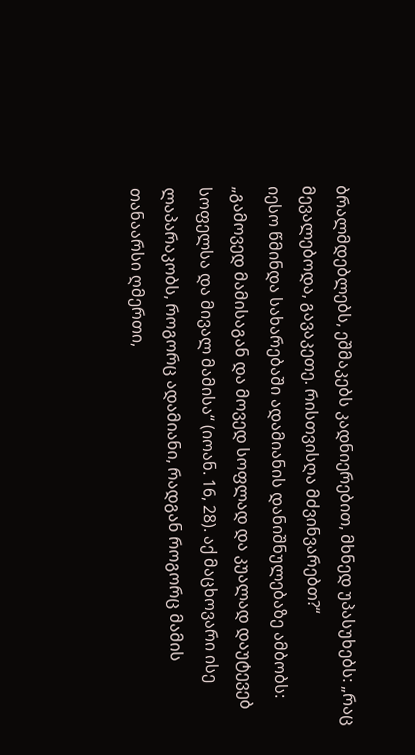ბრალმდებლებს, ეშმაკებს კადნიერებით, მხნედ უპასუხებს: „რაც მევალებოდა, გავაკეთე. რისთვისღა მძვინვარებთ?“
იესო წმინდა სახარებაში ადამიანის დანიშნულებაზე ამბობს: „გამოვედ მამისაგან და მოვედ სოფლად და კუალად დაუტევებ სოფელსა და მივალ მამისა“ (იოან. 16, 28). აქ მაცხოვარი ისე ლაპარაკობს, როგორც ადამიანი, რადგან როგორც მამის თანაარსი ღმერთი,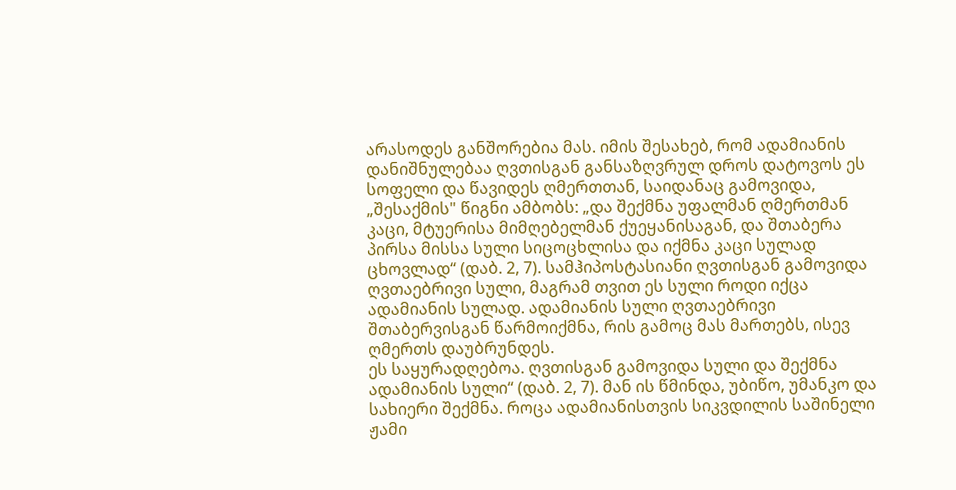არასოდეს განშორებია მას. იმის შესახებ, რომ ადამიანის დანიშნულებაა ღვთისგან განსაზღვრულ დროს დატოვოს ეს სოფელი და წავიდეს ღმერთთან, საიდანაც გამოვიდა, „შესაქმის" წიგნი ამბობს: „და შექმნა უფალმან ღმერთმან კაცი, მტუერისა მიმღებელმან ქუეყანისაგან, და შთაბერა პირსა მისსა სული სიცოცხლისა და იქმნა კაცი სულად ცხოვლად“ (დაბ. 2, 7). სამჰიპოსტასიანი ღვთისგან გამოვიდა ღვთაებრივი სული, მაგრამ თვით ეს სული როდი იქცა ადამიანის სულად. ადამიანის სული ღვთაებრივი შთაბერვისგან წარმოიქმნა, რის გამოც მას მართებს, ისევ ღმერთს დაუბრუნდეს.
ეს საყურადღებოა. ღვთისგან გამოვიდა სული და შექმნა ადამიანის სული“ (დაბ. 2, 7). მან ის წმინდა, უბიწო, უმანკო და სახიერი შექმნა. როცა ადამიანისთვის სიკვდილის საშინელი ჟამი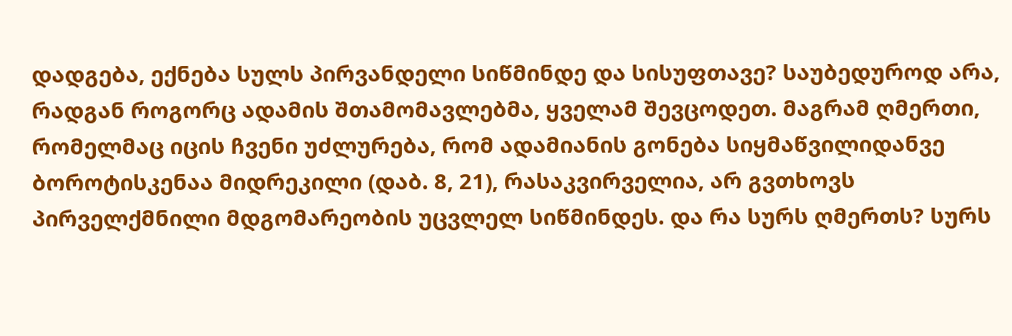დადგება, ექნება სულს პირვანდელი სიწმინდე და სისუფთავე? საუბედუროდ არა, რადგან როგორც ადამის შთამომავლებმა, ყველამ შევცოდეთ. მაგრამ ღმერთი, რომელმაც იცის ჩვენი უძლურება, რომ ადამიანის გონება სიყმაწვილიდანვე ბოროტისკენაა მიდრეკილი (დაბ. 8, 21), რასაკვირველია, არ გვთხოვს პირველქმნილი მდგომარეობის უცვლელ სიწმინდეს. და რა სურს ღმერთს? სურს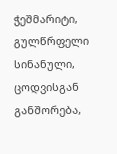ჭეშმარიტი, გულწრფელი სინანული, ცოდვისგან განშორება,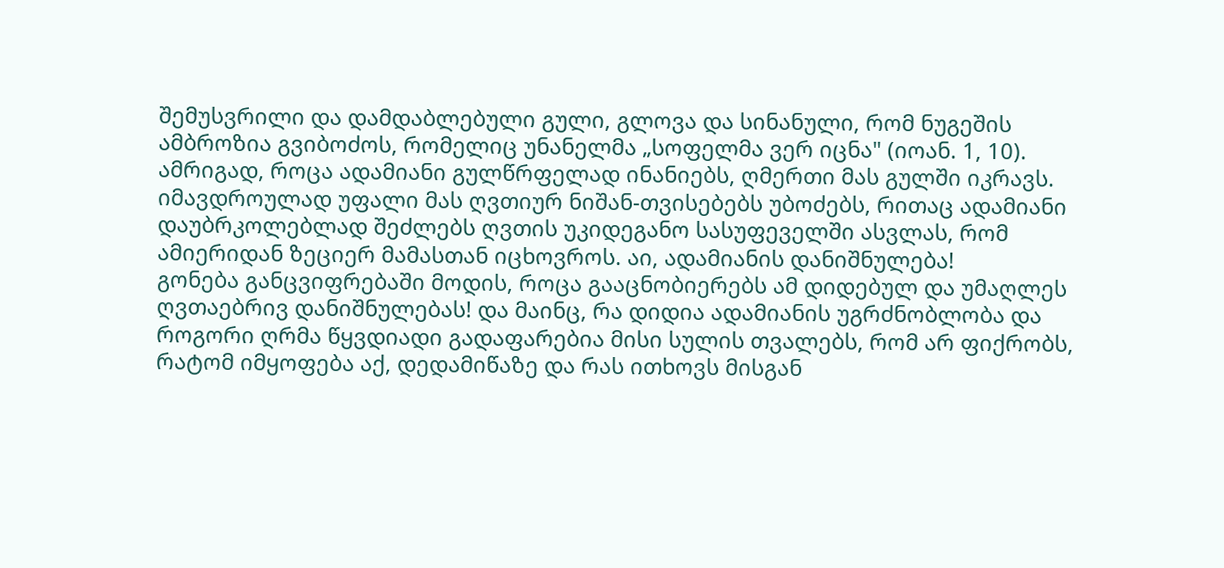შემუსვრილი და დამდაბლებული გული, გლოვა და სინანული, რომ ნუგეშის ამბროზია გვიბოძოს, რომელიც უნანელმა „სოფელმა ვერ იცნა" (იოან. 1, 10).
ამრიგად, როცა ადამიანი გულწრფელად ინანიებს, ღმერთი მას გულში იკრავს. იმავდროულად უფალი მას ღვთიურ ნიშან-თვისებებს უბოძებს, რითაც ადამიანი დაუბრკოლებლად შეძლებს ღვთის უკიდეგანო სასუფეველში ასვლას, რომ ამიერიდან ზეციერ მამასთან იცხოვროს. აი, ადამიანის დანიშნულება!
გონება განცვიფრებაში მოდის, როცა გააცნობიერებს ამ დიდებულ და უმაღლეს ღვთაებრივ დანიშნულებას! და მაინც, რა დიდია ადამიანის უგრძნობლობა და როგორი ღრმა წყვდიადი გადაფარებია მისი სულის თვალებს, რომ არ ფიქრობს, რატომ იმყოფება აქ, დედამიწაზე და რას ითხოვს მისგან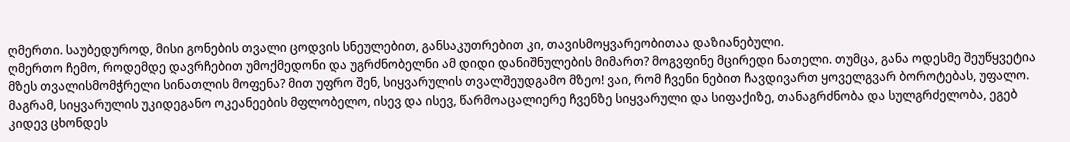ღმერთი. საუბედუროდ, მისი გონების თვალი ცოდვის სნეულებით, განსაკუთრებით კი, თავისმოყვარეობითაა დაზიანებული.
ღმერთო ჩემო, როდემდე დავრჩებით უმოქმედონი და უგრძნობელნი ამ დიდი დანიშნულების მიმართ? მოგვფინე მცირედი ნათელი. თუმცა, განა ოდესმე შეუწყვეტია მზეს თვალისმომჭრელი სინათლის მოფენა? მით უფრო შენ, სიყვარულის თვალშეუდგამო მზეო! ვაი, რომ ჩვენი ნებით ჩავდივართ ყოველგვარ ბოროტებას, უფალო. მაგრამ, სიყვარულის უკიდეგანო ოკეანეების მფლობელო, ისევ და ისევ, წარმოაცალიერე ჩვენზე სიყვარული და სიფაქიზე, თანაგრძნობა და სულგრძელობა, ეგებ კიდევ ცხონდეს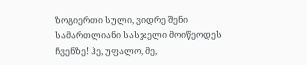ზოგიერთი სული, ვიდრე შენი სამართლიანი სასჯელი მოიწეოდეს ჩვენზე! ჰე, უფალო, მე,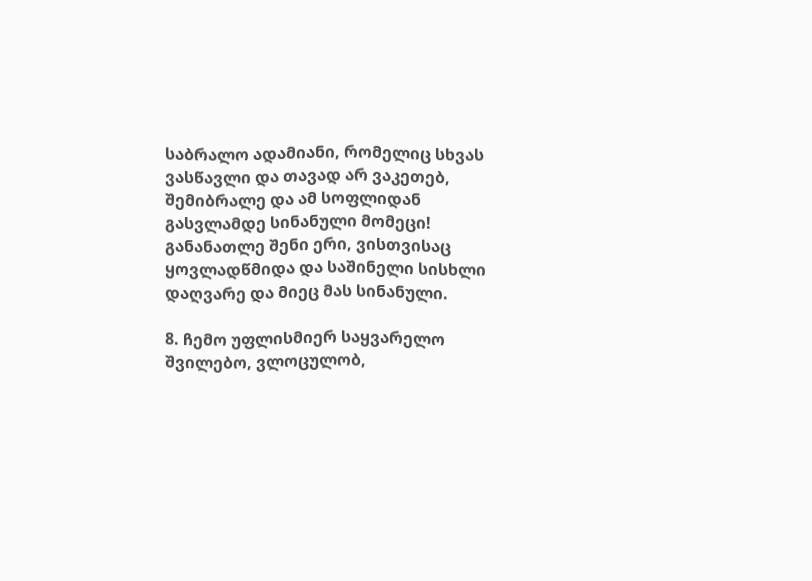საბრალო ადამიანი, რომელიც სხვას ვასწავლი და თავად არ ვაკეთებ, შემიბრალე და ამ სოფლიდან გასვლამდე სინანული მომეცი! განანათლე შენი ერი, ვისთვისაც ყოვლადწმიდა და საშინელი სისხლი დაღვარე და მიეც მას სინანული.

8. ჩემო უფლისმიერ საყვარელო შვილებო, ვლოცულობ,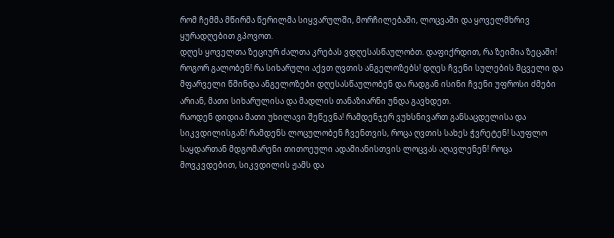რომ ჩემმა მწირმა წერილმა სიყვარულში, მორჩილებაში, ლოცვაში და ყოველმხრივ ყურადღებით გპოვოთ.
დღეს ყოველთა ზეციურ ძალთა კრებას ვდღესასწაულობთ. დაფიქრდით, რა ზეიმია ზეცაში! როგორ გალობენ! რა სიხარული აქვთ ღვთის ანგელოზებს! დღეს ჩვენი სულების მცველი და მფარველი წმინდა ანგელოზები დღესასწაულობენ და რადგან ისინი ჩვენი უფროსი ძმები არიან, მათი სიხარულისა და მადლის თანაზიარნი უნდა გავხდეთ.
რაოდენ დიდია მათი უხილავი შეწევნა! რამდენჯერ ვუხსნივართ განსაცდელისა და სიკვდილისგან! რამდენს ლოცულობენ ჩვენთვის, როცა ღვთის სახეს ჭვრეტენ! საუფლო საყდართან მდგომარენი თითოეული ადამიანისთვის ლოცვას აღავლენენ! როცა მოვკვდებით, სიკვდილის ჟამს და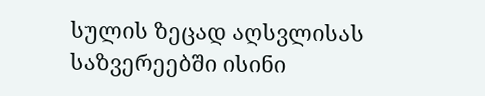სულის ზეცად აღსვლისას საზვერეებში ისინი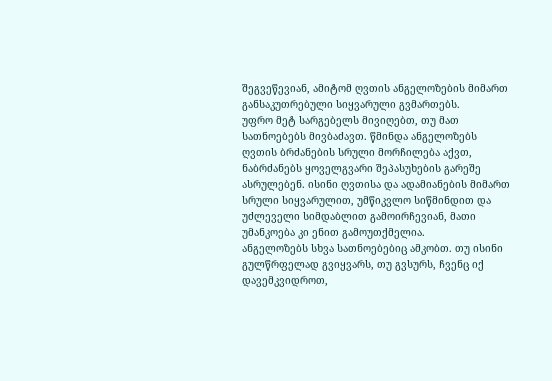შეგვეწევიან, ამიტომ ღვთის ანგელოზების მიმართ განსაკუთრებული სიყვარული გვმართებს.
უფრო მეტ სარგებელს მივიღებთ, თუ მათ სათნოებებს მივბაძავთ. წმინდა ანგელოზებს ღვთის ბრძანების სრული მორჩილება აქვთ, ნაბრძანებს ყოველგვარი შეპასუხების გარეშე ასრულებენ. ისინი ღვთისა და ადამიანების მიმართ სრული სიყვარულით, უმწიკვლო სიწმინდით და უძლეველი სიმდაბლით გამოირჩევიან, მათი უმანკოება კი ენით გამოუთქმელია.
ანგელოზებს სხვა სათნოებებიც ამკობთ. თუ ისინი გულწრფელად გვიყვარს, თუ გვსურს, ჩვენც იქ დავემკვიდროთ,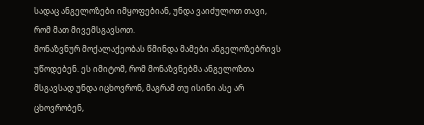სადაც ანგელოზები იმყოფებიან, უნდა ვაიძულოთ თავი, რომ მათ მივემსგავსოთ.
მონაზვნურ მოქალაქეობას წმინდა მამები ანგელოზებრივს უწოდებენ. ეს იმიტომ, რომ მონაზვნებმა ანგელოზთა მსგავსად უნდა იცხოვრონ, მაგრამ თუ ისინი ასე არ ცხოვრობენ,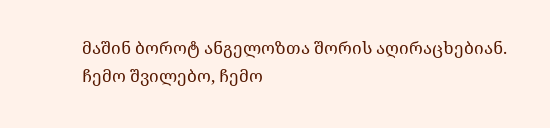მაშინ ბოროტ ანგელოზთა შორის აღირაცხებიან.
ჩემო შვილებო, ჩემო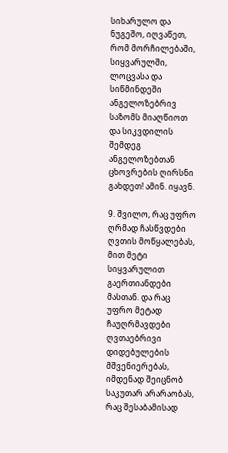სიხარულო და ნუგეშო, იღვაწეთ, რომ მორჩილებაში, სიყვარულში, ლოცვასა და სიწმინდეში ანგელოზებრივ საზომს მიაღწიოთ და სიკვდილის შემდეგ ანგელოზებთან ცხოვრების ღირსნი გახდეთ! ამინ. იყავნ.

9. შვილო, რაც უფრო ღრმად ჩასწვდები ღვთის მოწყალებას, მით მეტი სიყვარულით გაერთიანდები მასთან. და რაც უფრო მეტად ჩაუღრმავდები ღვთაებრივი დიდებულების მშვენიერებას, იმდენად შეიცნობ საკუთარ არარაობას, რაც შესაბამისად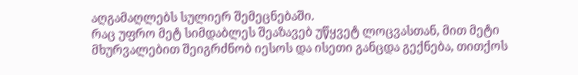აღგამაღლებს სულიერ შემეცნებაში.
რაც უფრო მეტ სიმდაბლეს შეაზავებ უწყვეტ ლოცვასთან, მით მეტი მხურვალებით შეიგრძნობ იესოს და ისეთი განცდა გექნება, თითქოს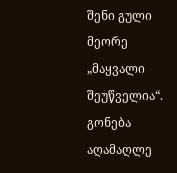შენი გული მეორე „მაყვალი შეუწველია“.
გონება აღამაღლე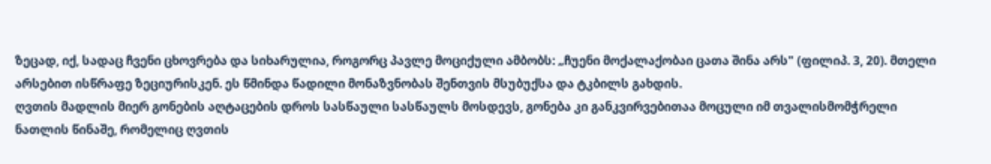ზეცად, იქ, სადაც ჩვენი ცხოვრება და სიხარულია, როგორც პავლე მოციქული ამბობს: „ჩუენი მოქალაქობაი ცათა შინა არს" (ფილიპ. 3, 20). მთელი არსებით ისწრაფე ზეციურისკენ. ეს წმინდა წადილი მონაზვნობას შენთვის მსუბუქსა და ტკბილს გახდის.
ღვთის მადლის მიერ გონების აღტაცების დროს სასწაული სასწაულს მოსდევს, გონება კი განკვირვებითაა მოცული იმ თვალისმომჭრელი ნათლის წინაშე, რომელიც ღვთის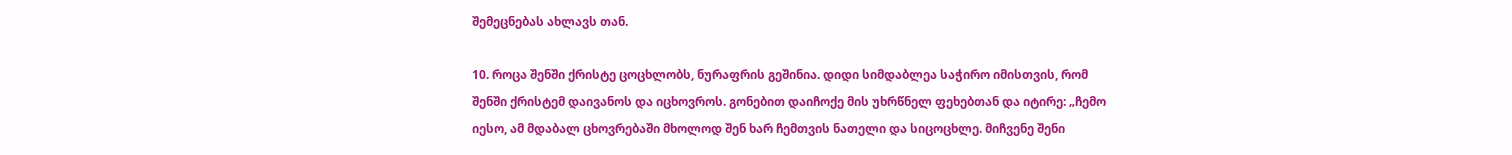შემეცნებას ახლავს თან.

10. როცა შენში ქრისტე ცოცხლობს, ნურაფრის გეშინია. დიდი სიმდაბლეა საჭირო იმისთვის, რომ შენში ქრისტემ დაივანოს და იცხოვროს. გონებით დაიჩოქე მის უხრწნელ ფეხებთან და იტირე: „ჩემო იესო, ამ მდაბალ ცხოვრებაში მხოლოდ შენ ხარ ჩემთვის ნათელი და სიცოცხლე. მიჩვენე შენი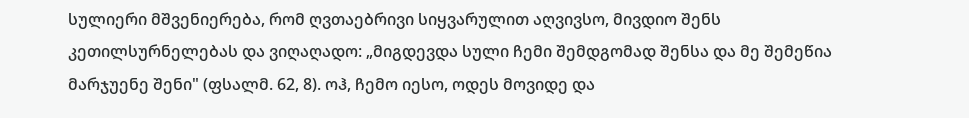სულიერი მშვენიერება, რომ ღვთაებრივი სიყვარულით აღვივსო, მივდიო შენს კეთილსურნელებას და ვიღაღადო: „მიგდევდა სული ჩემი შემდგომად შენსა და მე შემეწია მარჯუენე შენი" (ფსალმ. 62, 8). ოჰ, ჩემო იესო, ოდეს მოვიდე და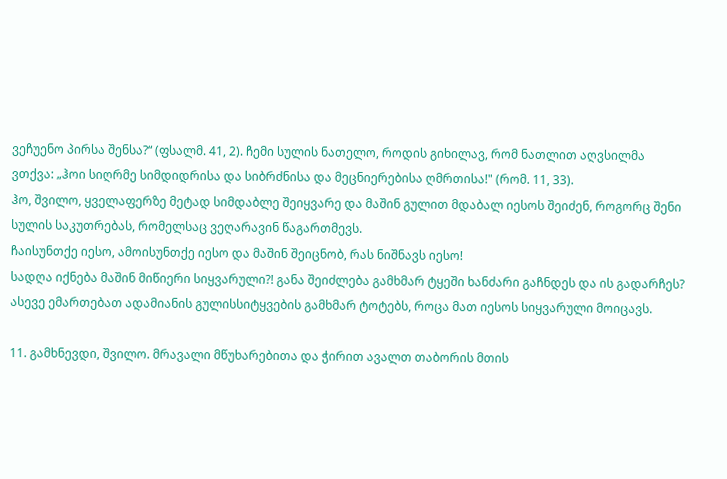ვეჩუენო პირსა შენსა?“ (ფსალმ. 41, 2). ჩემი სულის ნათელო, როდის გიხილავ, რომ ნათლით აღვსილმა ვთქვა: „ჰოი სიღრმე სიმდიდრისა და სიბრძნისა და მეცნიერებისა ღმრთისა!" (რომ. 11, 33).
ჰო, შვილო, ყველაფერზე მეტად სიმდაბლე შეიყვარე და მაშინ გულით მდაბალ იესოს შეიძენ, როგორც შენი სულის საკუთრებას, რომელსაც ვეღარავინ წაგართმევს.
ჩაისუნთქე იესო, ამოისუნთქე იესო და მაშინ შეიცნობ, რას ნიშნავს იესო!
სადღა იქნება მაშინ მიწიერი სიყვარული?! განა შეიძლება გამხმარ ტყეში ხანძარი გაჩნდეს და ის გადარჩეს? ასევე ემართებათ ადამიანის გულისსიტყვების გამხმარ ტოტებს, როცა მათ იესოს სიყვარული მოიცავს.

11. გამხნევდი, შვილო. მრავალი მწუხარებითა და ჭირით ავალთ თაბორის მთის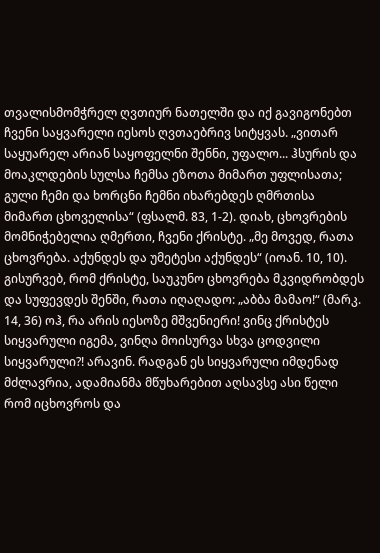თვალისმომჭრელ ღვთიურ ნათელში და იქ გავიგონებთ ჩვენი საყვარელი იესოს ღვთაებრივ სიტყვას. „ვითარ საყუარელ არიან საყოფელნი შენნი, უფალო... ჰსურის და მოაკლდების სულსა ჩემსა ეზოთა მიმართ უფლისათა; გული ჩემი და ხორცნი ჩემნი იხარებდეს ღმრთისა მიმართ ცხოველისა“ (ფსალმ. 83, 1-2). დიახ, ცხოვრების მომნიჭებელია ღმერთი, ჩვენი ქრისტე. „მე მოვედ, რათა ცხოვრება. აქუნდეს და უმეტესი აქუნდეს“ (იოან. 10, 10).
გისურვებ, რომ ქრისტე, საუკუნო ცხოვრება მკვიდრობდეს და სუფევდეს შენში, რათა იღაღადო: „აბბა მამაო!“ (მარკ. 14, 36) ოჰ, რა არის იესოზე მშვენიერი! ვინც ქრისტეს სიყვარული იგემა, ვინღა მოისურვა სხვა ცოდვილი სიყვარული?! არავინ. რადგან ეს სიყვარული იმდენად მძლავრია, ადამიანმა მწუხარებით აღსავსე ასი წელი რომ იცხოვროს და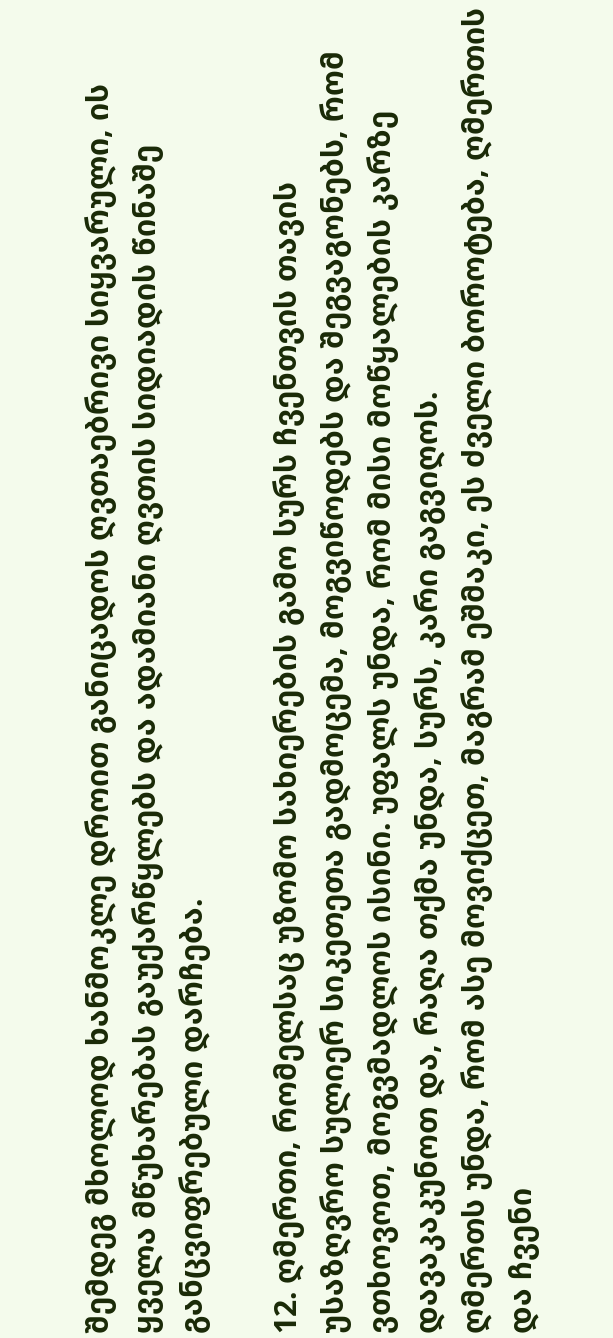შემდეგ მხოლოდ ხანმოკლე დროით განიცადოს ღვთაებრივი სიყვარული, ის ყველა მწუხარებას გაუქარწყლებს და ადამიანი ღვთის სიდიადის წინაშე განცვიფრებული დარჩება.

12. ღმერთი, რომელსაც უზომო სახიერების გამო სურს ჩვენთვის თავის უსაზღვრო სულიერ სიკეთეთა გადმოცემა, მოგვიწოდებს და შეგვაგონებს, რომ ვთხოვოთ, მოგვმადლოს ისინი. უფალს უნდა, რომ მისი მოწყალების კარზე დავაკაკუნოთ და, რაღა თქმა უნდა, სურს, კარი გაგვიღოს.
ღმერთს უნდა, რომ ასე მოვიქცეთ, მაგრამ ეშმაკი, ეს ძველი ბოროტება, ღმერთის და ჩვენი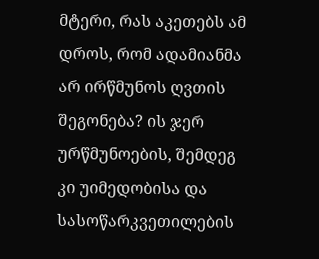მტერი, რას აკეთებს ამ დროს, რომ ადამიანმა არ ირწმუნოს ღვთის შეგონება? ის ჯერ ურწმუნოების, შემდეგ კი უიმედობისა და სასოწარკვეთილების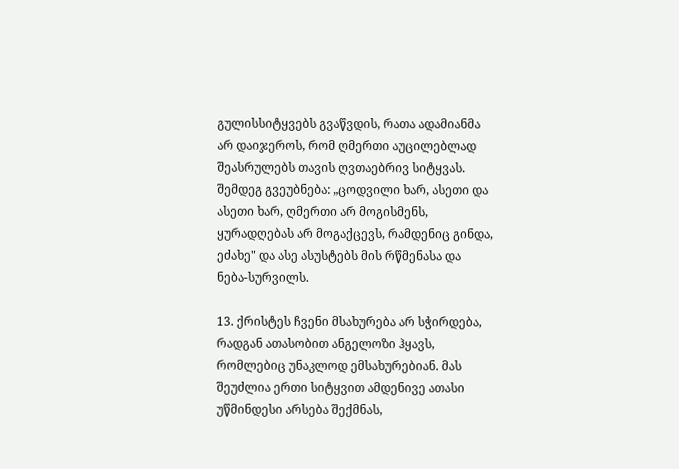გულისსიტყვებს გვაწვდის, რათა ადამიანმა არ დაიჯეროს, რომ ღმერთი აუცილებლად შეასრულებს თავის ღვთაებრივ სიტყვას. შემდეგ გვეუბნება: „ცოდვილი ხარ, ასეთი და ასეთი ხარ, ღმერთი არ მოგისმენს, ყურადღებას არ მოგაქცევს, რამდენიც გინდა, ეძახე" და ასე ასუსტებს მის რწმენასა და ნება-სურვილს.

13. ქრისტეს ჩვენი მსახურება არ სჭირდება, რადგან ათასობით ანგელოზი ჰყავს, რომლებიც უნაკლოდ ემსახურებიან. მას შეუძლია ერთი სიტყვით ამდენივე ათასი უწმინდესი არსება შექმნას,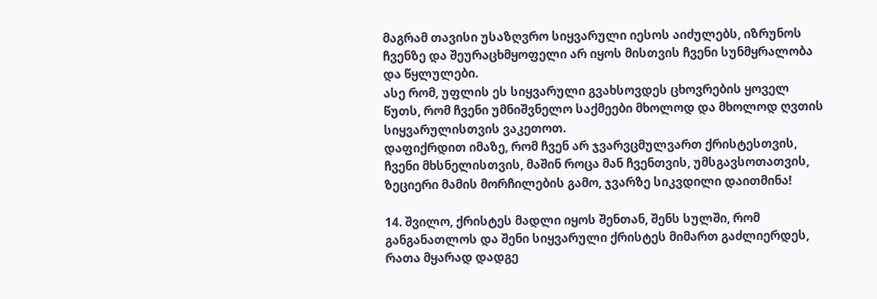მაგრამ თავისი უსაზღვრო სიყვარული იესოს აიძულებს, იზრუნოს ჩვენზე და შეურაცხმყოფელი არ იყოს მისთვის ჩვენი სუნმყრალობა და წყლულები.
ასე რომ, უფლის ეს სიყვარული გვახსოვდეს ცხოვრების ყოველ წუთს, რომ ჩვენი უმნიშვნელო საქმეები მხოლოდ და მხოლოდ ღვთის სიყვარულისთვის ვაკეთოთ.
დაფიქრდით იმაზე, რომ ჩვენ არ ჯვარვცმულვართ ქრისტესთვის, ჩვენი მხსნელისთვის, მაშინ როცა მან ჩვენთვის, უმსგავსოთათვის, ზეციერი მამის მორჩილების გამო, ჯვარზე სიკვდილი დაითმინა!

14. შვილო, ქრისტეს მადლი იყოს შენთან, შენს სულში, რომ განგანათლოს და შენი სიყვარული ქრისტეს მიმართ გაძლიერდეს, რათა მყარად დადგე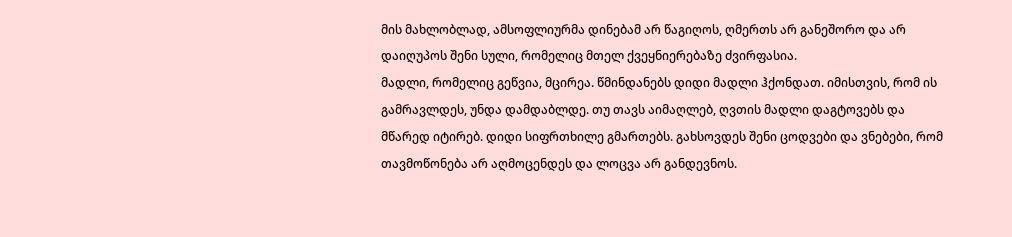მის მახლობლად, ამსოფლიურმა დინებამ არ წაგიღოს, ღმერთს არ განეშორო და არ დაიღუპოს შენი სული, რომელიც მთელ ქვეყნიერებაზე ძვირფასია.
მადლი, რომელიც გეწვია, მცირეა. წმინდანებს დიდი მადლი ჰქონდათ. იმისთვის, რომ ის გამრავლდეს, უნდა დამდაბლდე. თუ თავს აიმაღლებ, ღვთის მადლი დაგტოვებს და მწარედ იტირებ. დიდი სიფრთხილე გმართებს. გახსოვდეს შენი ცოდვები და ვნებები, რომ თავმოწონება არ აღმოცენდეს და ლოცვა არ განდევნოს.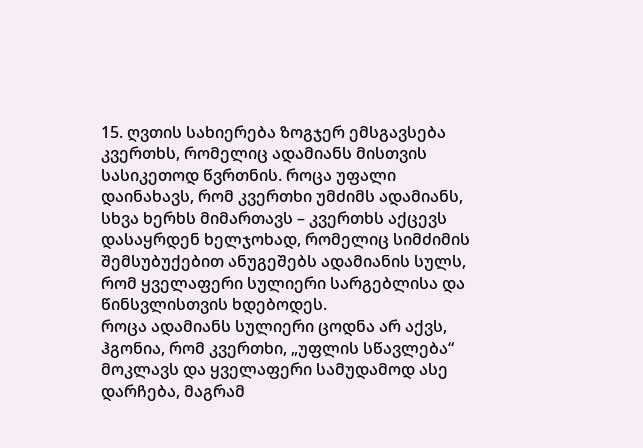15. ღვთის სახიერება ზოგჯერ ემსგავსება კვერთხს, რომელიც ადამიანს მისთვის სასიკეთოდ წვრთნის. როცა უფალი დაინახავს, რომ კვერთხი უმძიმს ადამიანს, სხვა ხერხს მიმართავს – კვერთხს აქცევს დასაყრდენ ხელჯოხად, რომელიც სიმძიმის შემსუბუქებით ანუგეშებს ადამიანის სულს, რომ ყველაფერი სულიერი სარგებლისა და წინსვლისთვის ხდებოდეს.
როცა ადამიანს სულიერი ცოდნა არ აქვს, ჰგონია, რომ კვერთხი, „უფლის სწავლება“ მოკლავს და ყველაფერი სამუდამოდ ასე დარჩება, მაგრამ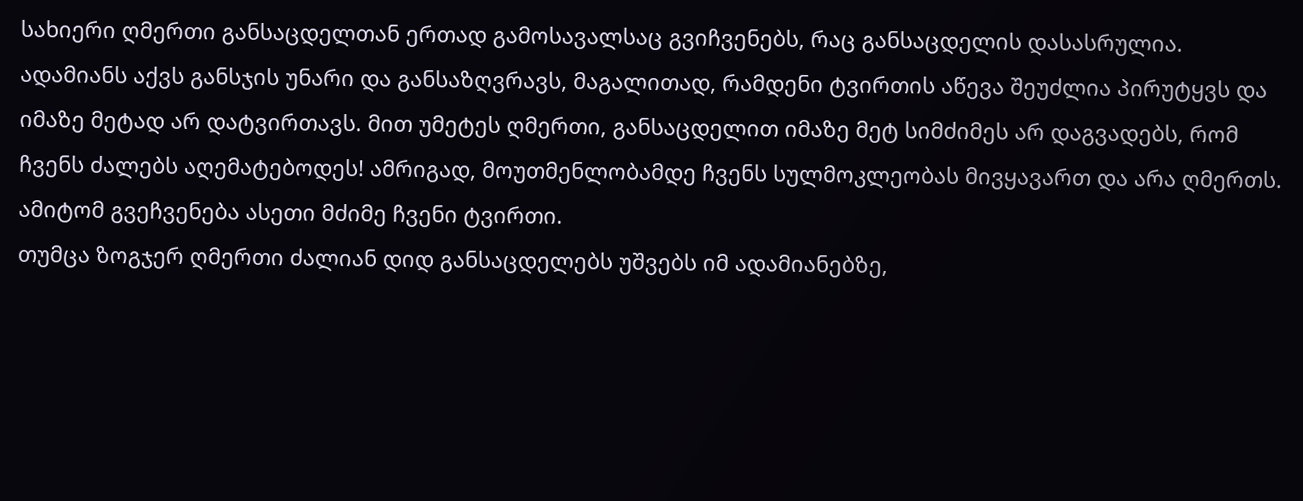სახიერი ღმერთი განსაცდელთან ერთად გამოსავალსაც გვიჩვენებს, რაც განსაცდელის დასასრულია.
ადამიანს აქვს განსჯის უნარი და განსაზღვრავს, მაგალითად, რამდენი ტვირთის აწევა შეუძლია პირუტყვს და იმაზე მეტად არ დატვირთავს. მით უმეტეს ღმერთი, განსაცდელით იმაზე მეტ სიმძიმეს არ დაგვადებს, რომ ჩვენს ძალებს აღემატებოდეს! ამრიგად, მოუთმენლობამდე ჩვენს სულმოკლეობას მივყავართ და არა ღმერთს. ამიტომ გვეჩვენება ასეთი მძიმე ჩვენი ტვირთი.
თუმცა ზოგჯერ ღმერთი ძალიან დიდ განსაცდელებს უშვებს იმ ადამიანებზე,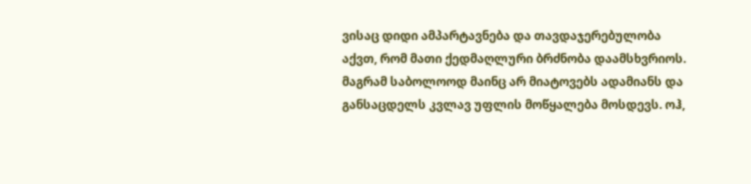ვისაც დიდი ამპარტავნება და თავდაჯერებულობა აქვთ, რომ მათი ქედმაღლური ბრძნობა დაამსხვრიოს. მაგრამ საბოლოოდ მაინც არ მიატოვებს ადამიანს და განსაცდელს კვლავ უფლის მოწყალება მოსდევს. ოჰ,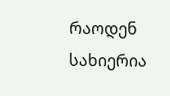რაოდენ სახიერია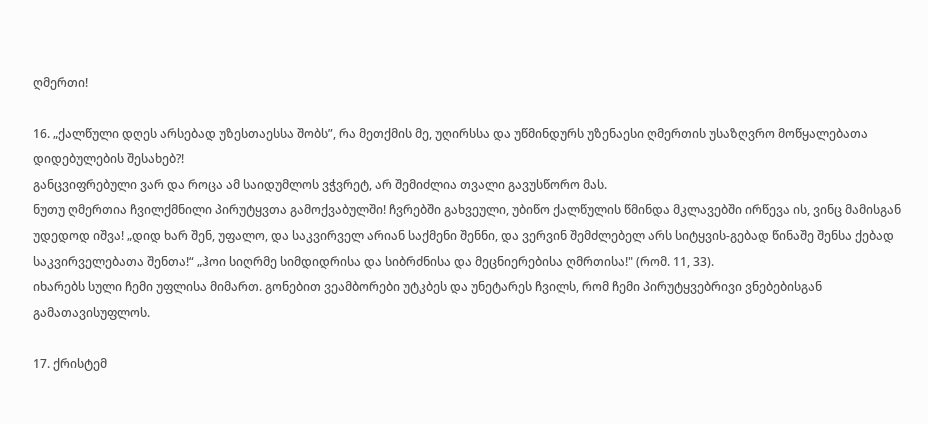ღმერთი!

16. „ქალწული დღეს არსებად უზესთაესსა შობს”, რა მეთქმის მე, უღირსსა და უწმინდურს უზენაესი ღმერთის უსაზღვრო მოწყალებათა დიდებულების შესახებ?!
განცვიფრებული ვარ და როცა ამ საიდუმლოს ვჭვრეტ, არ შემიძლია თვალი გავუსწორო მას.
ნუთუ ღმერთია ჩვილქმნილი პირუტყვთა გამოქვაბულში! ჩვრებში გახვეული, უბიწო ქალწულის წმინდა მკლავებში ირწევა ის, ვინც მამისგან უდედოდ იშვა! „დიდ ხარ შენ, უფალო, და საკვირველ არიან საქმენი შენნი, და ვერვინ შემძლებელ არს სიტყვის-გებად წინაშე შენსა ქებად საკვირველებათა შენთა!“ „ჰოი სიღრმე სიმდიდრისა და სიბრძნისა და მეცნიერებისა ღმრთისა!" (რომ. 11, 33).
იხარებს სული ჩემი უფლისა მიმართ. გონებით ვეამბორები უტკბეს და უნეტარეს ჩვილს, რომ ჩემი პირუტყვებრივი ვნებებისგან გამათავისუფლოს.

17. ქრისტემ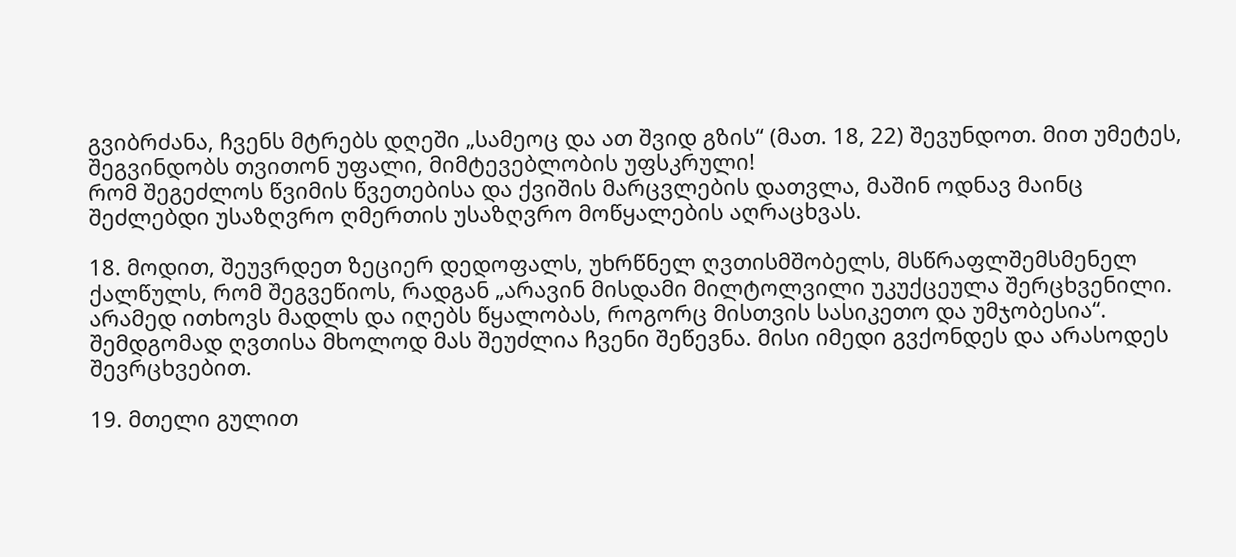გვიბრძანა, ჩვენს მტრებს დღეში „სამეოც და ათ შვიდ გზის“ (მათ. 18, 22) შევუნდოთ. მით უმეტეს, შეგვინდობს თვითონ უფალი, მიმტევებლობის უფსკრული!
რომ შეგეძლოს წვიმის წვეთებისა და ქვიშის მარცვლების დათვლა, მაშინ ოდნავ მაინც შეძლებდი უსაზღვრო ღმერთის უსაზღვრო მოწყალების აღრაცხვას.

18. მოდით, შეუვრდეთ ზეციერ დედოფალს, უხრწნელ ღვთისმშობელს, მსწრაფლშემსმენელ ქალწულს, რომ შეგვეწიოს, რადგან „არავინ მისდამი მილტოლვილი უკუქცეულა შერცხვენილი. არამედ ითხოვს მადლს და იღებს წყალობას, როგორც მისთვის სასიკეთო და უმჯობესია“. შემდგომად ღვთისა მხოლოდ მას შეუძლია ჩვენი შეწევნა. მისი იმედი გვქონდეს და არასოდეს შევრცხვებით.

19. მთელი გულით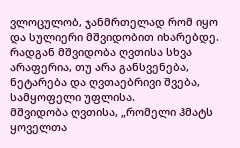ვლოცულობ, ჯანმრთელად რომ იყო და სულიერი მშვიდობით იხარებდე. რადგან მშვიდობა ღვთისა სხვა არაფერია, თუ არა განსვენება, ნეტარება და ღვთაებრივი შვება, სამყოფელი უფლისა.
მშვიდობა ღვთისა, „რომელი ჰმატს ყოველთა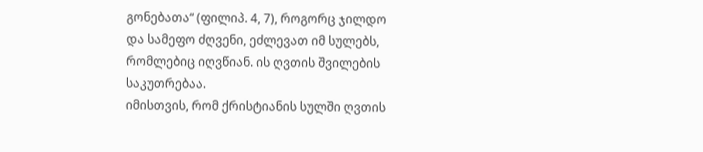გონებათა“ (ფილიპ. 4, 7), როგორც ჯილდო და სამეფო ძღვენი, ეძლევათ იმ სულებს, რომლებიც იღვწიან. ის ღვთის შვილების საკუთრებაა.
იმისთვის, რომ ქრისტიანის სულში ღვთის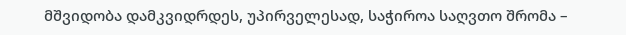მშვიდობა დამკვიდრდეს, უპირველესად, საჭიროა საღვთო შრომა –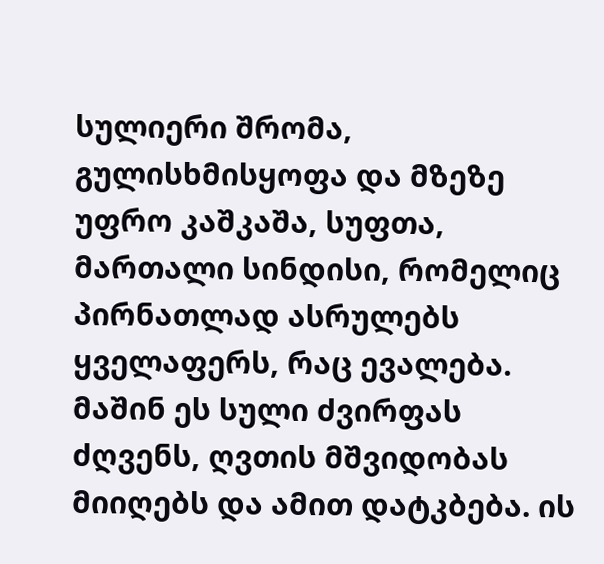სულიერი შრომა, გულისხმისყოფა და მზეზე უფრო კაშკაშა, სუფთა, მართალი სინდისი, რომელიც პირნათლად ასრულებს ყველაფერს, რაც ევალება.
მაშინ ეს სული ძვირფას ძღვენს, ღვთის მშვიდობას მიიღებს და ამით დატკბება. ის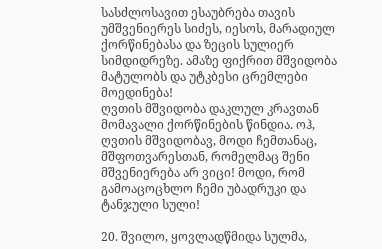სასძლოსავით ესაუბრება თავის უმშვენიერეს სიძეს, იესოს, მარადიულ ქორწინებასა და ზეცის სულიერ სიმდიდრეზე. ამაზე ფიქრით მშვიდობა მატულობს და უტკბესი ცრემლები მოედინება!
ღვთის მშვიდობა დაკლულ კრავთან მომავალი ქორწინების წინდია. ოჰ, ღვთის მშვიდობავ, მოდი ჩემთანაც, მშფოთვარესთან, რომელმაც შენი მშვენიერება არ ვიცი! მოდი, რომ გამოაცოცხლო ჩემი უბადრუკი და ტანჯული სული!

20. შვილო, ყოვლადწმიდა სულმა,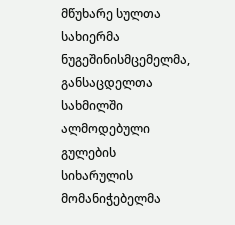მწუხარე სულთა სახიერმა ნუგეშინისმცემელმა, განსაცდელთა სახმილში ალმოდებული გულების სიხარულის მომანიჭებელმა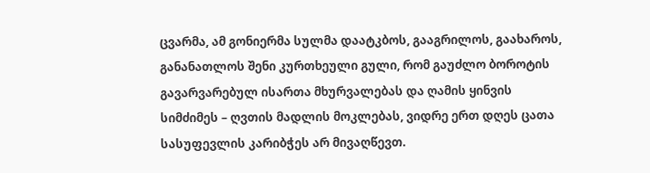ცვარმა, ამ გონიერმა სულმა დაატკბოს, გააგრილოს, გაახაროს, განანათლოს შენი კურთხეული გული, რომ გაუძლო ბოროტის გავარვარებულ ისართა მხურვალებას და ღამის ყინვის სიმძიმეს – ღვთის მადლის მოკლებას, ვიდრე ერთ დღეს ცათა სასუფევლის კარიბჭეს არ მივაღწევთ.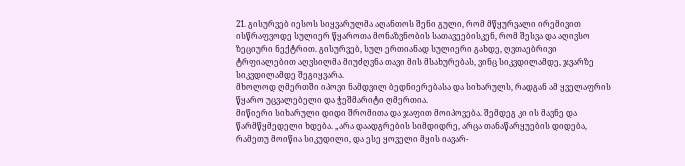21. გისურვებ იესოს სიყვარულმა აღანთოს შენი გული, რომ მწყურვალი ირემივით ისწრაფვოდე სულიერ წყაროთა მონაზვნობის სათავეებისკენ, რომ შესვა და აღივსო ზეციური ნექტრით. გისურვებ, სულ ერთიანად სულიერი გახდე, ღვთაებრივი ტრფიალებით აღვსილმა მიუძღვნა თავი მის მსახურებას, ვინც სიკვდილამდე, ჯვარზე სიკვდილამდე შეგიყვარა.
მხოლოდ ღმერთში იპოვი ნამდვილ ბედნიერებასა და სიხარულს, რადგან ამ ყველაფრის წყარო უცვალებელი და ჭეშმარიტი ღმერთია.
მიწიერი სიხარული დიდი შრომითა და ჯაფით მოიპოვება. შემდეგ კი ის მავნე და წარმწყმედელი ხდება. „არა დაადგრების სიმდიდრე, არცა თანაწარყუების დიდება, რამეთუ მოიწია სიკუდილი, და ესე ყოველი მყის იავარ-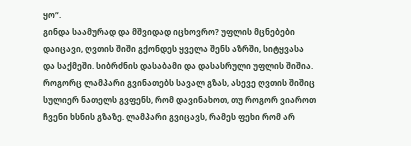ყო“.
გინდა საამურად და მშვიდად იცხოვრო? უფლის მცნებები დაიცავი, ღვთის შიში გქონდეს ყველა შენს აზრში, სიტყვასა და საქმეში. სიბრძნის დასაბამი და დასასრული უფლის შიშია. როგორც ლამპარი გვინათებს სავალ გზას, ასევე ღვთის შიშიც სულიერ ნათელს გვფენს, რომ დავინახოთ, თუ როგორ ვიაროთ ჩვენი ხსნის გზაზე. ლამპარი გვიცავს, რამეს ფეხი რომ არ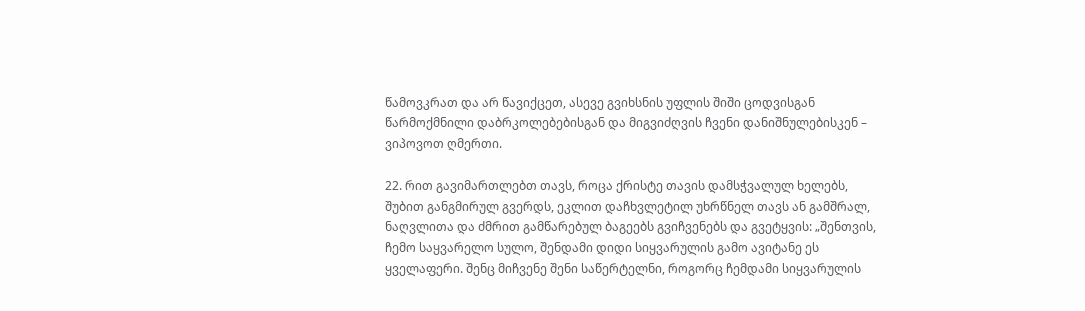წამოვკრათ და არ წავიქცეთ, ასევე გვიხსნის უფლის შიში ცოდვისგან წარმოქმნილი დაბრკოლებებისგან და მიგვიძღვის ჩვენი დანიშნულებისკენ – ვიპოვოთ ღმერთი.

22. რით გავიმართლებთ თავს, როცა ქრისტე თავის დამსჭვალულ ხელებს, შუბით განგმირულ გვერდს, ეკლით დაჩხვლეტილ უხრწნელ თავს ან გამშრალ, ნაღვლითა და ძმრით გამწარებულ ბაგეებს გვიჩვენებს და გვეტყვის: „შენთვის, ჩემო საყვარელო სულო, შენდამი დიდი სიყვარულის გამო ავიტანე ეს ყველაფერი. შენც მიჩვენე შენი საწერტელნი, როგორც ჩემდამი სიყვარულის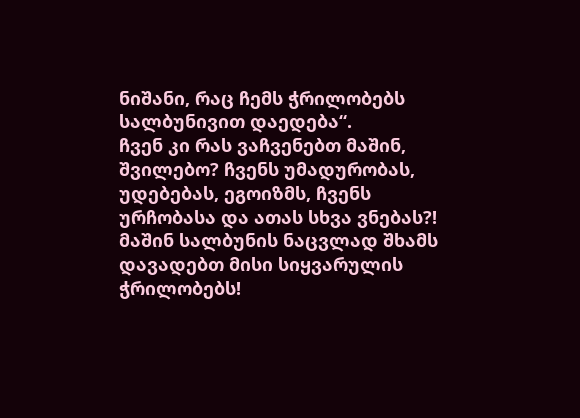ნიშანი, რაც ჩემს ჭრილობებს სალბუნივით დაედება“.
ჩვენ კი რას ვაჩვენებთ მაშინ, შვილებო? ჩვენს უმადურობას, უდებებას, ეგოიზმს, ჩვენს ურჩობასა და ათას სხვა ვნებას?! მაშინ სალბუნის ნაცვლად შხამს დავადებთ მისი სიყვარულის ჭრილობებს!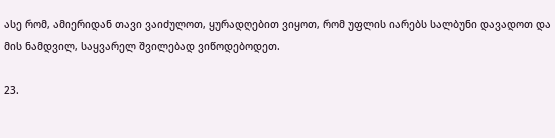ასე რომ, ამიერიდან თავი ვაიძულოთ, ყურადღებით ვიყოთ, რომ უფლის იარებს სალბუნი დავადოთ და მის ნამდვილ, საყვარელ შვილებად ვიწოდებოდეთ.

23.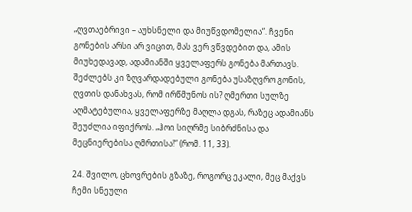„ღვთაებრივი – აუხსნელი და მიუწვდომელია“. ჩვენი გონების არსი არ ვიცით, მას ვერ ვწვდებით და, ამის მიუხედავად, ადამიანში ყველაფერს გონება მართავს. შეძლებს კი ზღვარდადებული გონება უსაზღვრო გონის, ღვთის დანახვას, რომ ირწმუნოს ის? ღმერთი სულზე აღმატებულია, ყველაფერზე მაღლა დგას, რაზეც ადამიანს შეუძლია იფიქროს. „ჰოი სიღრმე სიბრძნისა და მეცნიერებისა ღმრთისა!“ (რომ. 11, 33).

24. შვილო, ცხოვრების გზაზე, როგორც ეკალი, მეც მაქვს ჩემი სნეული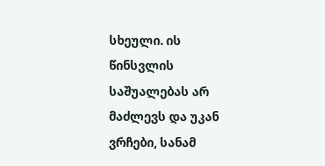სხეული. ის წინსვლის საშუალებას არ მაძლევს და უკან ვრჩები, სანამ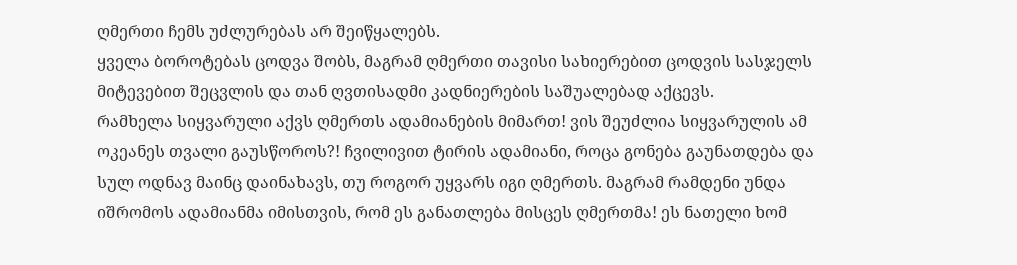ღმერთი ჩემს უძლურებას არ შეიწყალებს.
ყველა ბოროტებას ცოდვა შობს, მაგრამ ღმერთი თავისი სახიერებით ცოდვის სასჯელს მიტევებით შეცვლის და თან ღვთისადმი კადნიერების საშუალებად აქცევს.
რამხელა სიყვარული აქვს ღმერთს ადამიანების მიმართ! ვის შეუძლია სიყვარულის ამ ოკეანეს თვალი გაუსწოროს?! ჩვილივით ტირის ადამიანი, როცა გონება გაუნათდება და სულ ოდნავ მაინც დაინახავს, თუ როგორ უყვარს იგი ღმერთს. მაგრამ რამდენი უნდა იშრომოს ადამიანმა იმისთვის, რომ ეს განათლება მისცეს ღმერთმა! ეს ნათელი ხომ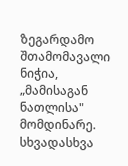ზეგარდამო შთამომავალი ნიჭია, „მამისაგან ნათლისა" მომდინარე. სხვადასხვა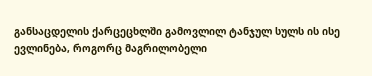განსაცდელის ქარცეცხლში გამოვლილ ტანჯულ სულს ის ისე ევლინება, როგორც მაგრილობელი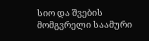სიო და შვების მომგვრელი საამური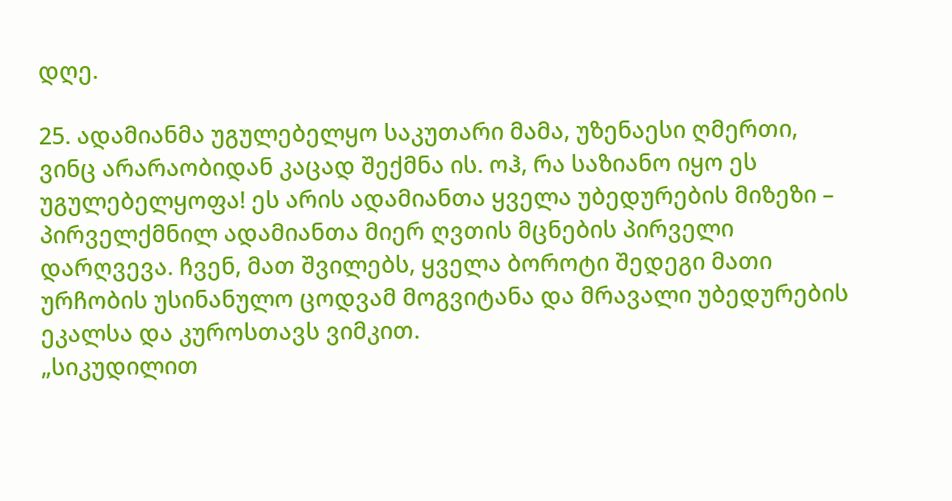დღე.

25. ადამიანმა უგულებელყო საკუთარი მამა, უზენაესი ღმერთი, ვინც არარაობიდან კაცად შექმნა ის. ოჰ, რა საზიანო იყო ეს უგულებელყოფა! ეს არის ადამიანთა ყველა უბედურების მიზეზი – პირველქმნილ ადამიანთა მიერ ღვთის მცნების პირველი დარღვევა. ჩვენ, მათ შვილებს, ყველა ბოროტი შედეგი მათი ურჩობის უსინანულო ცოდვამ მოგვიტანა და მრავალი უბედურების ეკალსა და კუროსთავს ვიმკით.
„სიკუდილით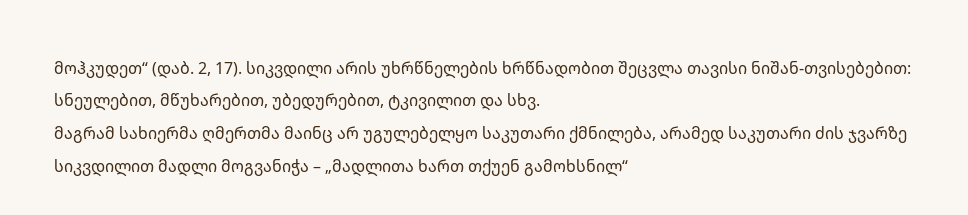მოჰკუდეთ“ (დაბ. 2, 17). სიკვდილი არის უხრწნელების ხრწნადობით შეცვლა თავისი ნიშან-თვისებებით: სნეულებით, მწუხარებით, უბედურებით, ტკივილით და სხვ.
მაგრამ სახიერმა ღმერთმა მაინც არ უგულებელყო საკუთარი ქმნილება, არამედ საკუთარი ძის ჯვარზე სიკვდილით მადლი მოგვანიჭა – „მადლითა ხართ თქუენ გამოხსნილ“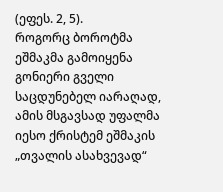(ეფეს. 2, 5).
როგორც ბოროტმა ეშმაკმა გამოიყენა გონიერი გველი საცდუნებელ იარაღად, ამის მსგავსად უფალმა იესო ქრისტემ ეშმაკის „თვალის ასახვევად“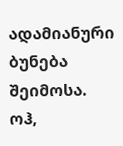ადამიანური ბუნება შეიმოსა.
ოჰ,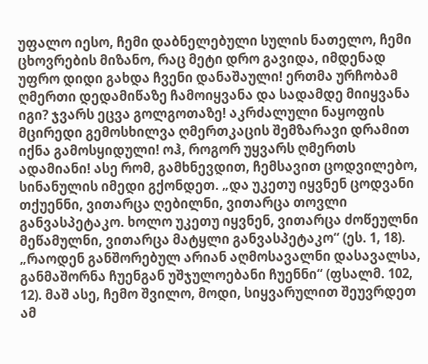უფალო იესო, ჩემი დაბნელებული სულის ნათელო, ჩემი ცხოვრების მიზანო, რაც მეტი დრო გავიდა, იმდენად უფრო დიდი გახდა ჩვენი დანაშაული! ერთმა ურჩობამ ღმერთი დედამიწაზე ჩამოიყვანა და სადამდე მიიყვანა იგი? ჯვარს ეცვა გოლგოთაზე! აკრძალული ნაყოფის მცირედი გემოსხილვა ღმერთკაცის შემზარავი დრამით იქნა გამოსყიდული! ოჰ, როგორ უყვარს ღმერთს ადამიანი! ასე რომ, გამხნევდით, ჩემსავით ცოდვილებო, სინანულის იმედი გქონდეთ. „და უკეთუ იყვნენ ცოდვანი თქუენნი, ვითარცა ღებილნი, ვითარცა თოვლი განვასპეტაკო. ხოლო უკეთუ იყვნენ, ვითარცა ძოწეულნი მეწამულნი, ვითარცა მატყლი განვასპეტაკო“ (ეს. 1, 18). „რაოდენ განშორებულ არიან აღმოსავალნი დასავალსა, განმაშორნა ჩუენგან უშჯულოებანი ჩუენნი“ (ფსალმ. 102, 12). მაშ ასე, ჩემო შვილო, მოდი, სიყვარულით შეუვრდეთ ამ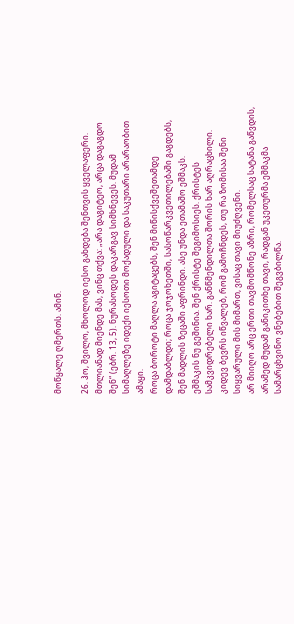მოწყალე ღმერთს. ამინ.

26. ჰო, შვილო, მხოლოდ იესო გახდება შენთვის ყველაფერი. მთლიანად მიენდე მას, ვინც თქვა: „არა დაგიტეო, არცა დაგაგდო შენ“ (ებრ. 13, 5). ნურასოდეს დაკარგავ სიმხნევეს. მუდამ სიმაღლეზე იდექი იესოთი მოქადული და საკუთარი არარაობით ამაყი.
როცა ბოროტი მაღლა აგიტაცებს, შენ მიწისქვეშეთამდე დამდაბლდი; როცა ჯოჯოხეთში, სასოწარკვეთილებაში გაგდებს, შენ მადლის ზეცაში აფრინდი. ასე უნდა ეთამაშო ეშმაკს.
ეშმაკის ნუ გეშინია. შენ ქრისტე შეგიმოსიეს. ქრისტეს სამკვიდრებელი ხარ. განწმენდილთა შორის ხარ აღრაცხილი. კიდევ ბევრს იწვალებ, რომ გამოჩნდეს, თუ რა ზომისაა შენი სიყვარული მის მიმართ, ვისაც თავი მიუძღვენი.
არ მიიღო არც ერთი თავმომწონე აზრი, რომელსაც სატანა გაწვდის, არამედ მუდამ განიკითხე თავი, რადგან უკეთურმა ეშმაკმა სამარცხვინო ვნებებით შეგვბილწა.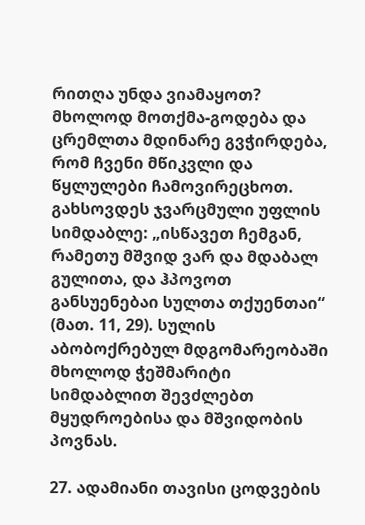რითღა უნდა ვიამაყოთ? მხოლოდ მოთქმა-გოდება და ცრემლთა მდინარე გვჭირდება, რომ ჩვენი მწიკვლი და წყლულები ჩამოვირეცხოთ.
გახსოვდეს ჯვარცმული უფლის სიმდაბლე: „ისწავეთ ჩემგან, რამეთუ მშვიდ ვარ და მდაბალ გულითა, და ჰპოვოთ განსუენებაი სულთა თქუენთაი“ (მათ. 11, 29). სულის აბობოქრებულ მდგომარეობაში მხოლოდ ჭეშმარიტი სიმდაბლით შევძლებთ მყუდროებისა და მშვიდობის პოვნას.

27. ადამიანი თავისი ცოდვების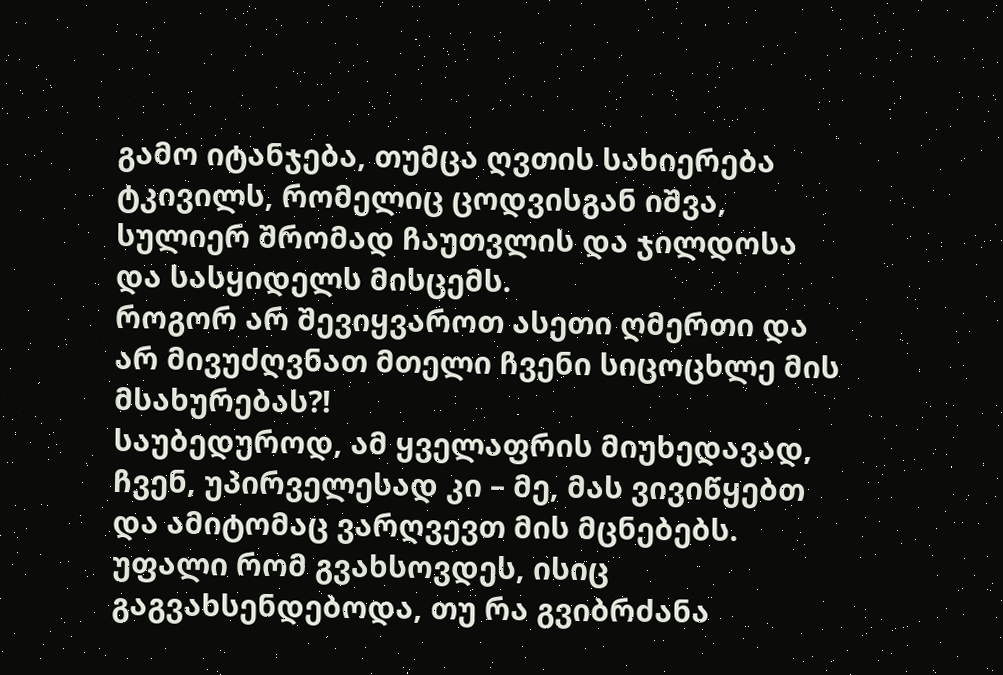გამო იტანჯება, თუმცა ღვთის სახიერება ტკივილს, რომელიც ცოდვისგან იშვა, სულიერ შრომად ჩაუთვლის და ჯილდოსა და სასყიდელს მისცემს.
როგორ არ შევიყვაროთ ასეთი ღმერთი და არ მივუძღვნათ მთელი ჩვენი სიცოცხლე მის მსახურებას?!
საუბედუროდ, ამ ყველაფრის მიუხედავად, ჩვენ, უპირველესად კი – მე, მას ვივიწყებთ და ამიტომაც ვარღვევთ მის მცნებებს. უფალი რომ გვახსოვდეს, ისიც გაგვახსენდებოდა, თუ რა გვიბრძანა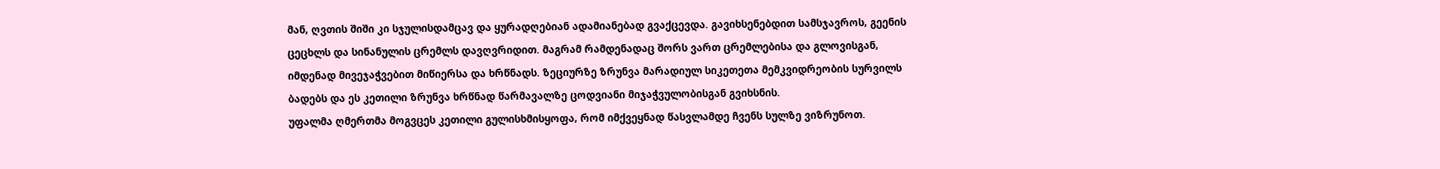მან, ღვთის შიში კი სჯულისდამცავ და ყურადღებიან ადამიანებად გვაქცევდა. გავიხსენებდით სამსჯავროს, გეენის ცეცხლს და სინანულის ცრემლს დავღვრიდით. მაგრამ რამდენადაც შორს ვართ ცრემლებისა და გლოვისგან, იმდენად მივეჯაჭვებით მიწიერსა და ხრწნადს. ზეციურზე ზრუნვა მარადიულ სიკეთეთა მემკვიდრეობის სურვილს ბადებს და ეს კეთილი ზრუნვა ხრწნად წარმავალზე ცოდვიანი მიჯაჭვულობისგან გვიხსნის.
უფალმა ღმერთმა მოგვცეს კეთილი გულისხმისყოფა, რომ იმქვეყნად წასვლამდე ჩვენს სულზე ვიზრუნოთ.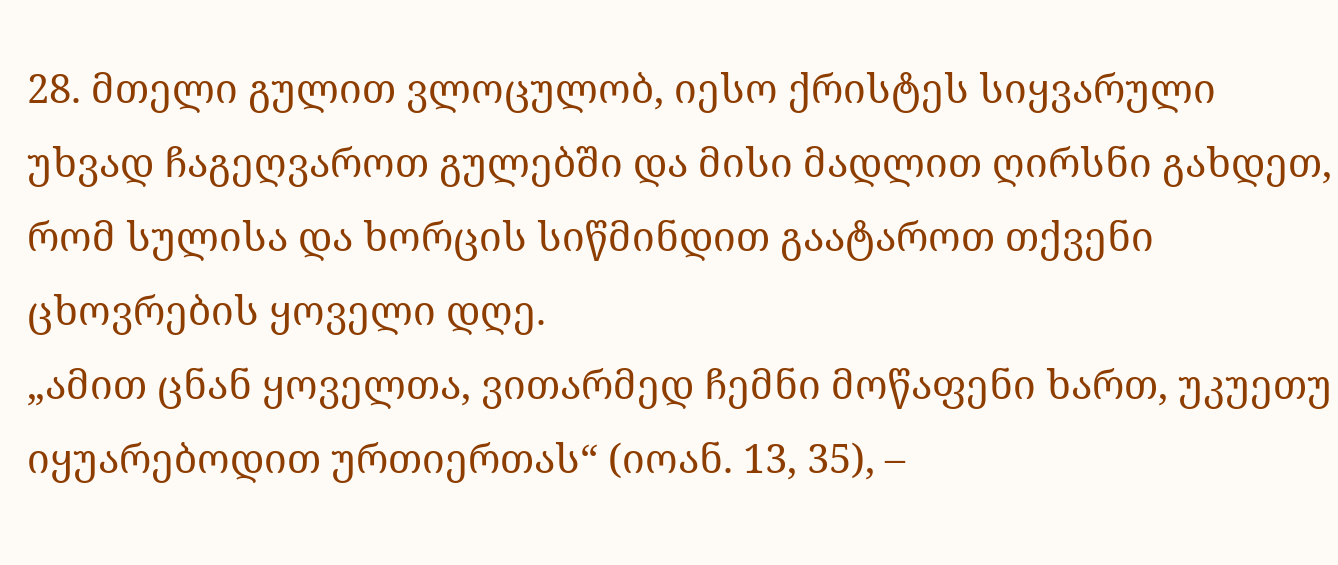28. მთელი გულით ვლოცულობ, იესო ქრისტეს სიყვარული უხვად ჩაგეღვაროთ გულებში და მისი მადლით ღირსნი გახდეთ, რომ სულისა და ხორცის სიწმინდით გაატაროთ თქვენი ცხოვრების ყოველი დღე.
„ამით ცნან ყოველთა, ვითარმედ ჩემნი მოწაფენი ხართ, უკუეთუ იყუარებოდით ურთიერთას“ (იოან. 13, 35), –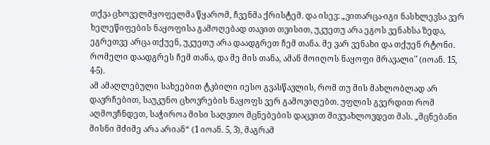თქვა ცხოველმყოფელმა წყარომ, ჩვენმა ქრისტემ. და ისევ: „ვითარცა-იგი ნასხლევსა ვერ ხელეწიფების ნაყოფისა გამოღებად თავით თვისით, უკუეთუ არა ეგოს ვენახსა ზედა, ეგრეთვე არცა თქუენ, უკუეთუ არა დაადგრეთ ჩემ თანა. მე ვარ ვენახი და თქუენ რტონი. რომელი დაადგრეს ჩემ თანა, და მე მის თანა, ამან მოიღოს ნაყოფი მრავალი" (იოან. 15, 4-5).
ამ ამაღლებული სახეებით ტკბილი იესო გვასწავლის, რომ თუ მის მახლობლად არ დავრჩებით, საუკუნო ცხოვრების ნაყოფს ვერ გამოვიღებთ. უფლის გვერდით რომ აღმოვჩნდეთ, საჭიროა მისი საღვთო მცნებების დაცვით მივუახლოვდეთ მას. „მცნებანი მისნი მძიმე არა არიან“ (1 იოან. 5, 3), მაგრამ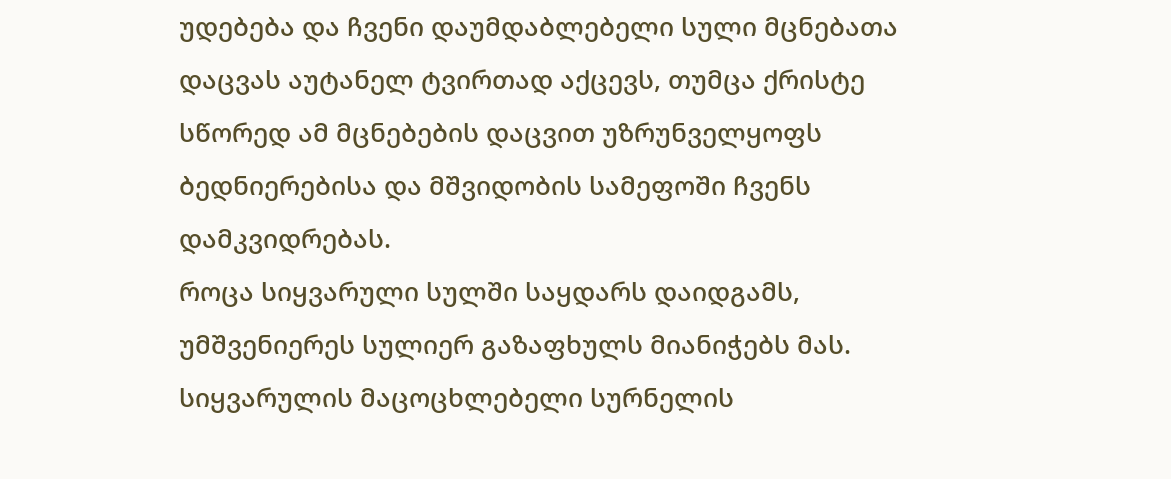უდებება და ჩვენი დაუმდაბლებელი სული მცნებათა დაცვას აუტანელ ტვირთად აქცევს, თუმცა ქრისტე სწორედ ამ მცნებების დაცვით უზრუნველყოფს ბედნიერებისა და მშვიდობის სამეფოში ჩვენს დამკვიდრებას.
როცა სიყვარული სულში საყდარს დაიდგამს, უმშვენიერეს სულიერ გაზაფხულს მიანიჭებს მას. სიყვარულის მაცოცხლებელი სურნელის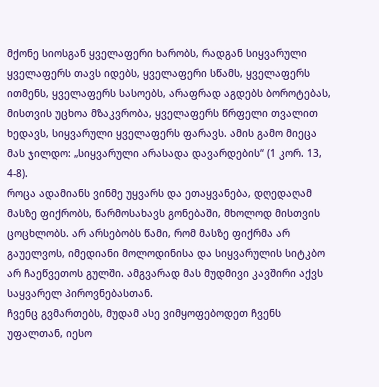მქონე სიოსგან ყველაფერი ხარობს, რადგან სიყვარული ყველაფერს თავს იდებს, ყველაფერი სწამს, ყველაფერს ითმენს, ყველაფერს სასოებს, არაფრად აგდებს ბოროტებას, მისთვის უცხოა მზაკვრობა, ყველაფერს წრფელი თვალით ხედავს, სიყვარული ყველაფერს ფარავს. ამის გამო მიეცა მას ჯილდო: „სიყვარული არასადა დავარდების“ (1 კორ. 13, 4-8).
როცა ადამიანს ვინმე უყვარს და ეთაყვანება, დღედაღამ მასზე ფიქრობს, წარმოსახავს გონებაში, მხოლოდ მისთვის ცოცხლობს. არ არსებობს წამი, რომ მასზე ფიქრმა არ გაუელვოს, იმედიანი მოლოდინისა და სიყვარულის სიტკბო არ ჩაეწვეთოს გულში. ამგვარად მას მუდმივი კავშირი აქვს საყვარელ პიროვნებასთან.
ჩვენც გვმართებს, მუდამ ასე ვიმყოფებოდეთ ჩვენს უფალთან, იესო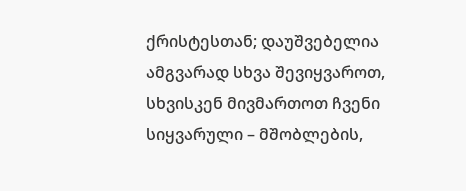ქრისტესთან; დაუშვებელია ამგვარად სხვა შევიყვაროთ, სხვისკენ მივმართოთ ჩვენი სიყვარული – მშობლების,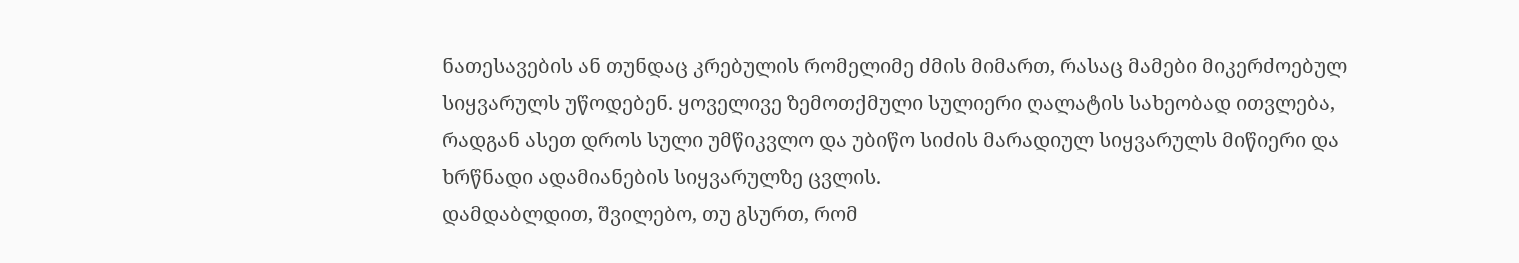ნათესავების ან თუნდაც კრებულის რომელიმე ძმის მიმართ, რასაც მამები მიკერძოებულ სიყვარულს უწოდებენ. ყოველივე ზემოთქმული სულიერი ღალატის სახეობად ითვლება, რადგან ასეთ დროს სული უმწიკვლო და უბიწო სიძის მარადიულ სიყვარულს მიწიერი და ხრწნადი ადამიანების სიყვარულზე ცვლის.
დამდაბლდით, შვილებო, თუ გსურთ, რომ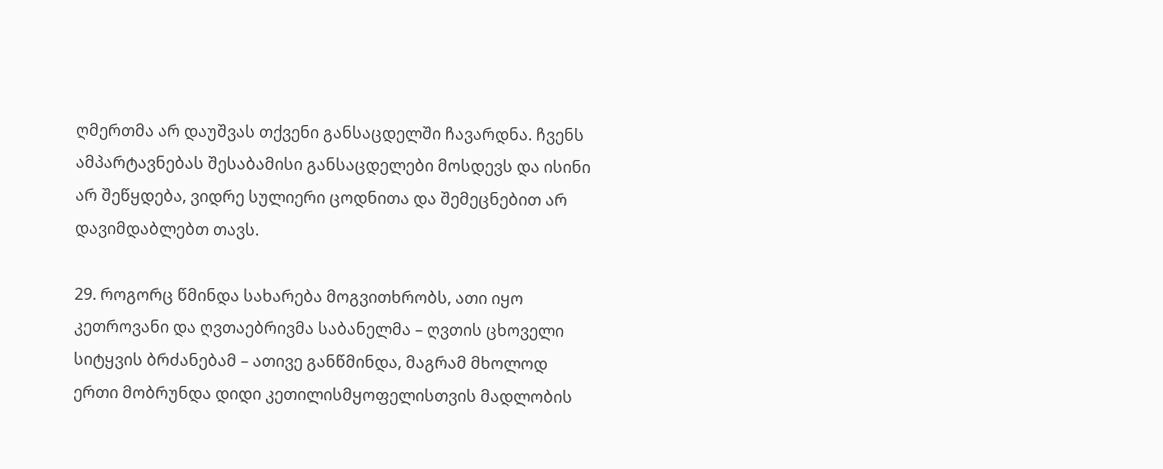ღმერთმა არ დაუშვას თქვენი განსაცდელში ჩავარდნა. ჩვენს ამპარტავნებას შესაბამისი განსაცდელები მოსდევს და ისინი არ შეწყდება, ვიდრე სულიერი ცოდნითა და შემეცნებით არ დავიმდაბლებთ თავს.

29. როგორც წმინდა სახარება მოგვითხრობს, ათი იყო კეთროვანი და ღვთაებრივმა საბანელმა – ღვთის ცხოველი სიტყვის ბრძანებამ – ათივე განწმინდა, მაგრამ მხოლოდ ერთი მობრუნდა დიდი კეთილისმყოფელისთვის მადლობის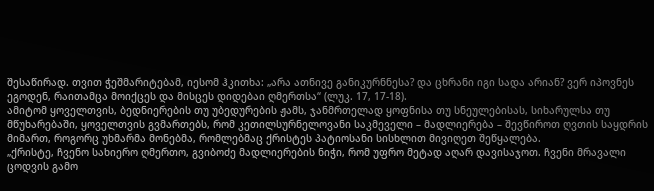შესაწირად. თვით ჭეშმარიტებამ, იესომ ჰკითხა: „არა ათნივე განიკურნნესა? და ცხრანი იგი სადა არიან? ვერ იპოვნეს ეგოდენ, რაითამცა მოიქცეს და მისცეს დიდებაი ღმერთსა“ (ლუკ. 17, 17-18).
ამიტომ ყოველთვის, ბედნიერების თუ უბედურების ჟამს, ჯანმრთელად ყოფნისა თუ სნეულებისას, სიხარულსა თუ მწუხარებაში, ყოველთვის გვმართებს, რომ კეთილსურნელოვანი საკმეველი – მადლიერება – შევწიროთ ღვთის საყდრის მიმართ, როგორც უხმარმა მონებმა, რომლებმაც ქრისტეს პატიოსანი სისხლით მივიღეთ შეწყალება.
„ქრისტე, ჩვენო სახიერო ღმერთო, გვიბოძე მადლიერების ნიჭი, რომ უფრო მეტად აღარ დავისაჯოთ. ჩვენი მრავალი ცოდვის გამო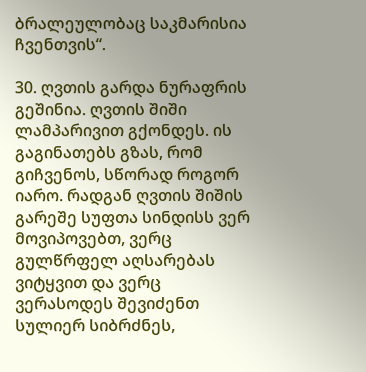ბრალეულობაც საკმარისია ჩვენთვის“.

30. ღვთის გარდა ნურაფრის გეშინია. ღვთის შიში ლამპარივით გქონდეს. ის გაგინათებს გზას, რომ გიჩვენოს, სწორად როგორ იარო. რადგან ღვთის შიშის გარეშე სუფთა სინდისს ვერ მოვიპოვებთ, ვერც გულწრფელ აღსარებას ვიტყვით და ვერც ვერასოდეს შევიძენთ სულიერ სიბრძნეს,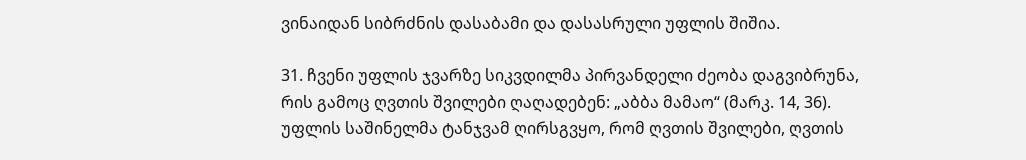ვინაიდან სიბრძნის დასაბამი და დასასრული უფლის შიშია.

31. ჩვენი უფლის ჯვარზე სიკვდილმა პირვანდელი ძეობა დაგვიბრუნა, რის გამოც ღვთის შვილები ღაღადებენ: „აბბა მამაო“ (მარკ. 14, 36).
უფლის საშინელმა ტანჯვამ ღირსგვყო, რომ ღვთის შვილები, ღვთის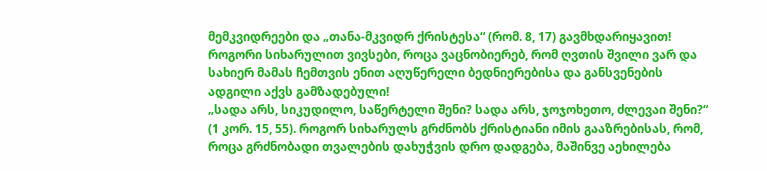მემკვიდრეები და „თანა-მკვიდრ ქრისტესა“ (რომ. 8, 17) გავმხდარიყავით! როგორი სიხარულით ვივსები, როცა ვაცნობიერებ, რომ ღვთის შვილი ვარ და სახიერ მამას ჩემთვის ენით აღუწერელი ბედნიერებისა და განსვენების ადგილი აქვს გამზადებული!
„სადა არს, სიკუდილო, საწერტელი შენი? სადა არს, ჯოჯოხეთო, ძლევაი შენი?“ (1 კორ. 15, 55). როგორ სიხარულს გრძნობს ქრისტიანი იმის გააზრებისას, რომ, როცა გრძნობადი თვალების დახუჭვის დრო დადგება, მაშინვე აეხილება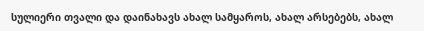სულიერი თვალი და დაინახავს ახალ სამყაროს, ახალ არსებებს, ახალ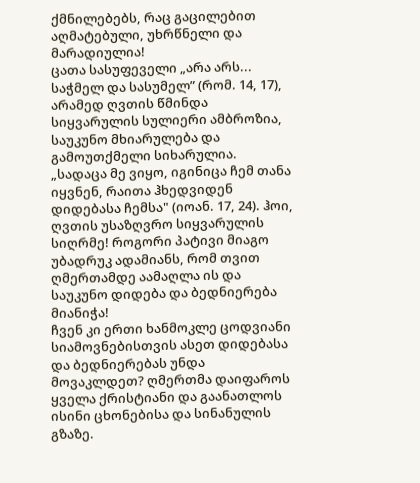ქმნილებებს, რაც გაცილებით აღმატებული, უხრწნელი და მარადიულია!
ცათა სასუფეველი „არა არს... საჭმელ და სასუმელ” (რომ. 14, 17), არამედ ღვთის წმინდა სიყვარულის სულიერი ამბროზია, საუკუნო მხიარულება და გამოუთქმელი სიხარულია.
„სადაცა მე ვიყო, იგინიცა ჩემ თანა იყვნენ, რაითა ჰხედვიდენ დიდებასა ჩემსა" (იოან. 17, 24). ჰოი, ღვთის უსაზღვრო სიყვარულის სიღრმე! როგორი პატივი მიაგო უბადრუკ ადამიანს, რომ თვით ღმერთამდე აამაღლა ის და საუკუნო დიდება და ბედნიერება მიანიჭა!
ჩვენ კი ერთი ხანმოკლე ცოდვიანი სიამოვნებისთვის ასეთ დიდებასა და ბედნიერებას უნდა მოვაკლდეთ? ღმერთმა დაიფაროს ყველა ქრისტიანი და გაანათლოს ისინი ცხონებისა და სინანულის გზაზე.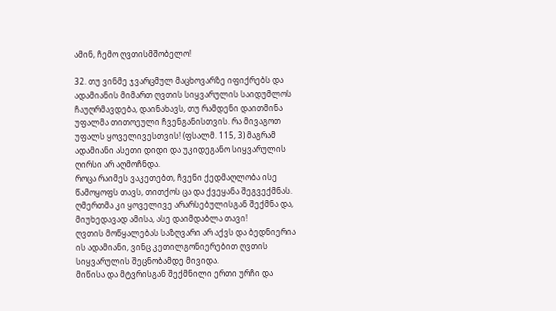ამინ, ჩემო ღვთისმშობელო!

32. თუ ვინმე ჯვარცმულ მაცხოვარზე იფიქრებს და ადამიანის მიმართ ღვთის სიყვარულის საიდუმლოს ჩაუღრმავდება, დაინახავს, თუ რამდენი დაითმინა უფალმა თითოეული ჩვენგანისთვის. რა მივაგოთ უფალს ყოველივესთვის! (ფსალმ. 115, 3) მაგრამ ადამიანი ასეთი დიდი და უკიდეგანო სიყვარულის ღირსი არ აღმოჩნდა.
როცა რაიმეს ვაკეთებთ, ჩვენი ქედმაღლობა ისე წამოყოფს თავს, თითქოს ცა და ქვეყანა შეგვექმნას. ღმერთმა კი ყოველივე არარსებულისგან შექმნა და, მიუხედავად ამისა, ასე დაიმდაბლა თავი!
ღვთის მოწყალებას საზღვარი არ აქვს და ბედნიერია ის ადამიანი, ვინც კეთილგონიერებით ღვთის სიყვარულის შეცნობამდე მივიდა.
მიწისა და მტვრისგან შექმნილი ერთი ურჩი და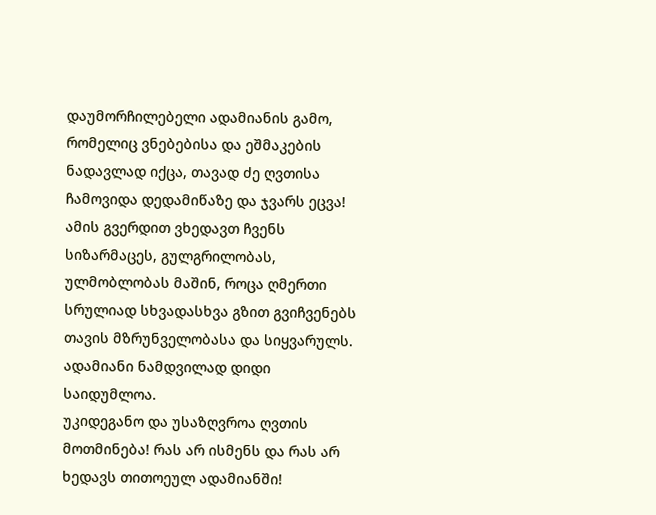დაუმორჩილებელი ადამიანის გამო, რომელიც ვნებებისა და ეშმაკების ნადავლად იქცა, თავად ძე ღვთისა ჩამოვიდა დედამიწაზე და ჯვარს ეცვა! ამის გვერდით ვხედავთ ჩვენს სიზარმაცეს, გულგრილობას, ულმობლობას მაშინ, როცა ღმერთი სრულიად სხვადასხვა გზით გვიჩვენებს თავის მზრუნველობასა და სიყვარულს. ადამიანი ნამდვილად დიდი საიდუმლოა.
უკიდეგანო და უსაზღვროა ღვთის მოთმინება! რას არ ისმენს და რას არ ხედავს თითოეულ ადამიანში!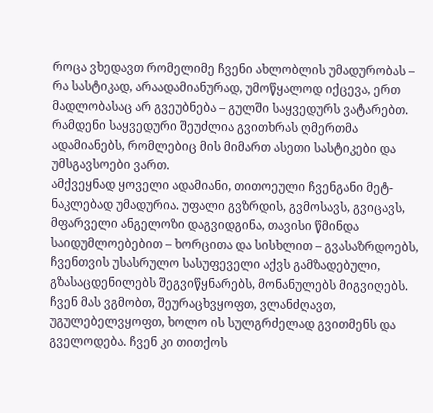როცა ვხედავთ რომელიმე ჩვენი ახლობლის უმადურობას – რა სასტიკად, არაადამიანურად, უმოწყალოდ იქცევა, ერთ მადლობასაც არ გვეუბნება – გულში საყვედურს ვატარებთ. რამდენი საყვედური შეუძლია გვითხრას ღმერთმა ადამიანებს, რომლებიც მის მიმართ ასეთი სასტიკები და უმსგავსოები ვართ.
ამქვეყნად ყოველი ადამიანი, თითოეული ჩვენგანი მეტ-ნაკლებად უმადურია. უფალი გვზრდის, გვმოსავს, გვიცავს, მფარველი ანგელოზი დაგვიდგინა, თავისი წმინდა საიდუმლოებებით – ხორცითა და სისხლით – გვასაზრდოებს, ჩვენთვის უსასრულო სასუფეველი აქვს გამზადებული, გზასაცდენილებს შეგვიწყნარებს, მონანულებს მიგვიღებს. ჩვენ მას ვგმობთ, შეურაცხვყოფთ, ვლანძღავთ, უგულებელვყოფთ, ხოლო ის სულგრძელად გვითმენს და გველოდება. ჩვენ კი თითქოს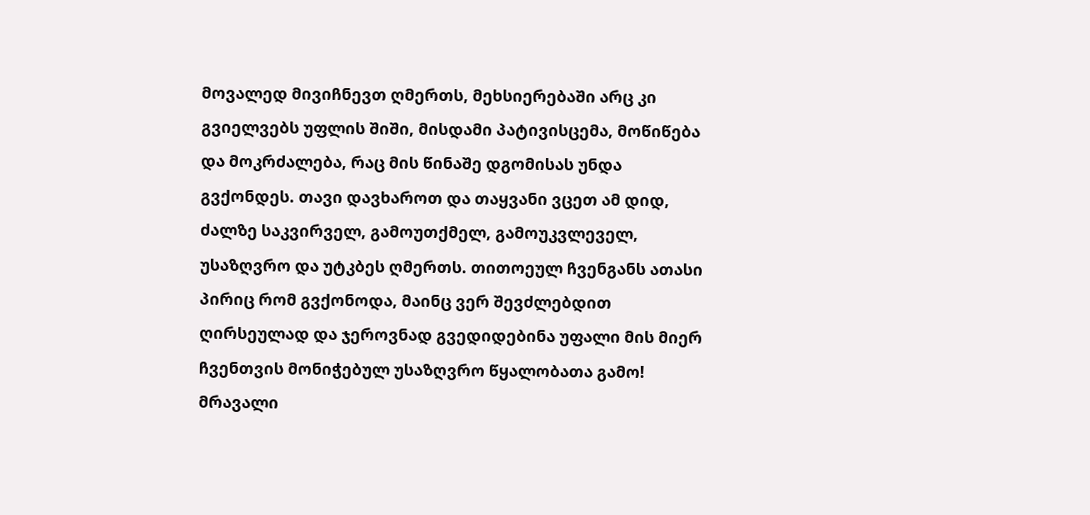მოვალედ მივიჩნევთ ღმერთს, მეხსიერებაში არც კი გვიელვებს უფლის შიში, მისდამი პატივისცემა, მოწიწება და მოკრძალება, რაც მის წინაშე დგომისას უნდა გვქონდეს. თავი დავხაროთ და თაყვანი ვცეთ ამ დიდ, ძალზე საკვირველ, გამოუთქმელ, გამოუკვლეველ, უსაზღვრო და უტკბეს ღმერთს. თითოეულ ჩვენგანს ათასი პირიც რომ გვქონოდა, მაინც ვერ შევძლებდით ღირსეულად და ჯეროვნად გვედიდებინა უფალი მის მიერ ჩვენთვის მონიჭებულ უსაზღვრო წყალობათა გამო! მრავალი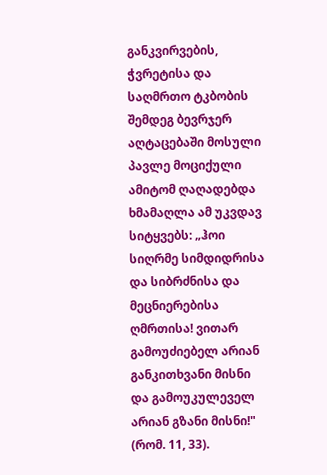განკვირვების, ჭვრეტისა და საღმრთო ტკბობის შემდეგ ბევრჯერ აღტაცებაში მოსული პავლე მოციქული ამიტომ ღაღადებდა ხმამაღლა ამ უკვდავ სიტყვებს: „ჰოი სიღრმე სიმდიდრისა და სიბრძნისა და მეცნიერებისა ღმრთისა! ვითარ გამოუძიებელ არიან განკითხვანი მისნი და გამოუკულეველ არიან გზანი მისნი!" (რომ. 11, 33).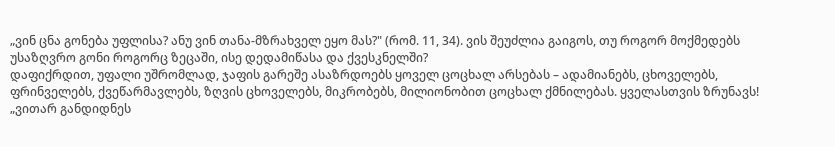„ვინ ცნა გონება უფლისა? ანუ ვინ თანა-მზრახველ ეყო მას?" (რომ. 11, 34). ვის შეუძლია გაიგოს, თუ როგორ მოქმედებს უსაზღვრო გონი როგორც ზეცაში, ისე დედამიწასა და ქვესკნელში?
დაფიქრდით, უფალი უშრომლად, ჯაფის გარეშე ასაზრდოებს ყოველ ცოცხალ არსებას – ადამიანებს, ცხოველებს, ფრინველებს, ქვეწარმავლებს, ზღვის ცხოველებს, მიკრობებს, მილიონობით ცოცხალ ქმნილებას. ყველასთვის ზრუნავს!
„ვითარ განდიდნეს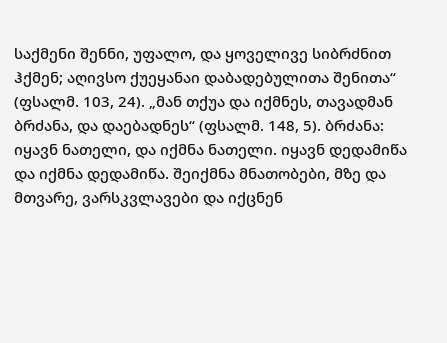საქმენი შენნი, უფალო, და ყოველივე სიბრძნით ჰქმენ; აღივსო ქუეყანაი დაბადებულითა შენითა“ (ფსალმ. 103, 24). „მან თქუა და იქმნეს, თავადმან ბრძანა, და დაებადნეს“ (ფსალმ. 148, 5). ბრძანა: იყავნ ნათელი, და იქმნა ნათელი. იყავნ დედამიწა და იქმნა დედამიწა. შეიქმნა მნათობები, მზე და მთვარე, ვარსკვლავები და იქცნენ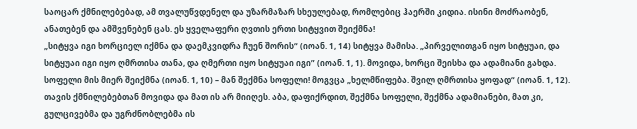საოცარ ქმნილებებად, ამ თვალუწვდენელ და უზარმაზარ სხეულებად, რომლებიც ჰაერში კიდია. ისინი მოძრაობენ, ანათებენ და ამშვენებენ ცას. ეს ყველაფერი ღვთის ერთი სიტყვით შეიქმნა!
„სიტყვა იგი ხორციელ იქმნა და დაემკვიდრა ჩუენ შორის“ (იოან. 1, 14) სიტყვა მამისა. „პირველითგან იყო სიტყუაი, და სიტყუაი იგი იყო ღმრთისა თანა, და ღმერთი იყო სიტყუაი იგი” (იოან. 1, 1). მოვიდა, ხორცი შეისხა და ადამიანი გახდა. სოფელი მის მიერ შეიქმნა (იოან. 1, 10) – მან შექმნა სოფელი! მოგვცა „ხელმწიფება. შვილ ღმრთისა ყოფად“ (იოან. 1, 12). თავის ქმნილებებთან მოვიდა და მათ ის არ მიიღეს. აბა, დაფიქრდით, შექმნა სოფელი, შექმნა ადამიანები, მათ კი, გულცივებმა და უგრძნობლებმა ის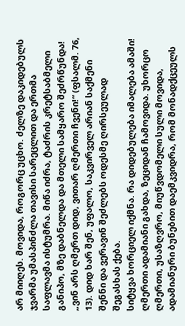არ მიიღეს. მოვიდა, როგორც უცხო. ძელზე დაკიდებულს ჯვარმა უმასპინძლა თავისი სარეცლით და ერთმა საფლავმა ისტუმრა. მიწა იძრა, ტაძრის კრეტსაბმელი განიპო, მზე დაბნელდა და მთელი სამყარო შეძრწუნდა!
„ვინ არს ღმერთ დიდ, ვითარ ღმერთი ჩვენი!“ (ფსალმ. 76, 13). დიდ ხარ შენ, უფალო, საკვირველ არიან საქმენი შენნი და ვერავინ შეძლებს ოდესმე ღირსეულად შეგასხას ქება.
სიტყვა ხორციელ იქმნა. რა დიდებულება იმალება ამაში! ღმერთი ადამიანი გახდა, ზეციდან ჩამოვიდა. უხორცო ღმერთი, უსაზღვრო, მიუწვდომელი სული მოვიდა, ადამიანური ბუნებით დაემკვიდრა, რომ მონადქცეულს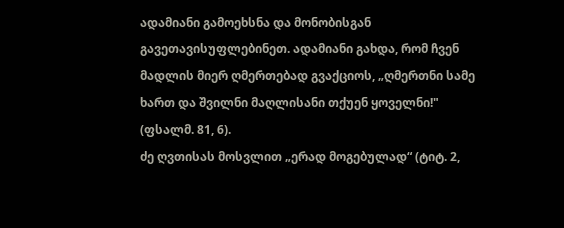ადამიანი გამოეხსნა და მონობისგან გავეთავისუფლებინეთ. ადამიანი გახდა, რომ ჩვენ მადლის მიერ ღმერთებად გვაქციოს, „ღმერთნი სამე ხართ და შვილნი მაღლისანი თქუენ ყოველნი!" (ფსალმ. 81, 6).
ძე ღვთისას მოსვლით „ერად მოგებულად“ (ტიტ. 2,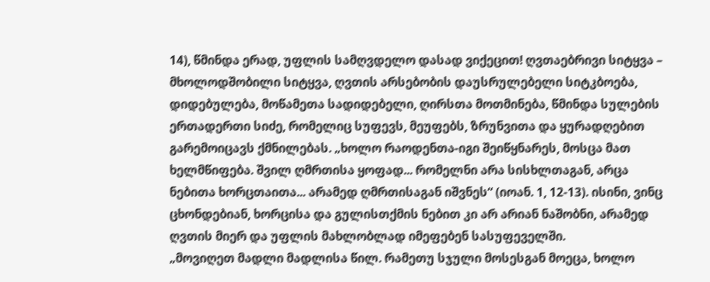14), წმინდა ერად, უფლის სამღვდელო დასად ვიქეცით! ღვთაებრივი სიტყვა – მხოლოდშობილი სიტყვა, ღვთის არსებობის დაუსრულებელი სიტკბოება, დიდებულება, მოწამეთა სადიდებელი, ღირსთა მოთმინება, წმინდა სულების ერთადერთი სიძე, რომელიც სუფევს, მეუფებს, ზრუნვითა და ყურადღებით გარემოიცავს ქმნილებას. „ხოლო რაოდენთა-იგი შეიწყნარეს, მოსცა მათ ხელმწიფება. შვილ ღმრთისა ყოფად... რომელნი არა სისხლთაგან, არცა ნებითა ხორცთაითა... არამედ ღმრთისაგან იშვნეს“ (იოან. 1, 12-13). ისინი, ვინც ცხონდებიან, ხორცისა და გულისთქმის ნებით კი არ არიან ნაშობნი, არამედ ღვთის მიერ და უფლის მახლობლად იმეფებენ სასუფეველში.
„მოვიღეთ მადლი მადლისა წილ. რამეთუ სჯული მოსესგან მოეცა, ხოლო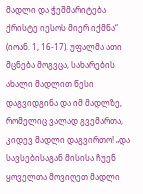მადლი და ჭეშმარიტება ქრისტე იესოს მიერ იქმნა“ (იოან. 1, 16-17). უფალმა ათი მცნება მოგვცა, სახარების ახალი მადლით წესი დაგვიდგინა და იმ მადლზე, რომელიც ვალად გვემართა, კიდევ მადლი დაგვირთო! „და სავსებისაგან მისისა ჩუენ ყოველთა მოვიღეთ მადლი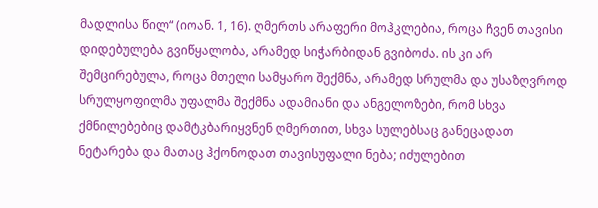მადლისა წილ“ (იოან. 1, 16). ღმერთს არაფერი მოჰკლებია, როცა ჩვენ თავისი დიდებულება გვიწყალობა, არამედ სიჭარბიდან გვიბოძა. ის კი არ შემცირებულა, როცა მთელი სამყარო შექმნა, არამედ სრულმა და უსაზღვროდ სრულყოფილმა უფალმა შექმნა ადამიანი და ანგელოზები, რომ სხვა ქმნილებებიც დამტკბარიყვნენ ღმერთით, სხვა სულებსაც განეცადათ ნეტარება და მათაც ჰქონოდათ თავისუფალი ნება; იძულებით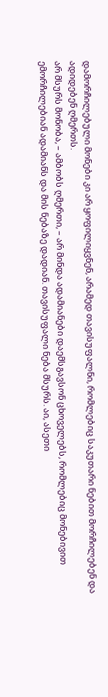დამორჩილებული მონები კი არ ყოფილიყვნენ, არამედ თავისუფალნი, რომლებიც საკუთარი ნებით მორჩილებენ და ადიდებენ ღმერთს.
არ მსურს მონობა, – ამბობს ღმერთი, – არ მინდა ადამიანები დაემსგავსონ ცხოველებს, რომლებიც მონებივით ემორჩილებიან ადამიანს და მის ნებაზე დადიან. თავისუფალი ნება მსურს. აი, ასეთი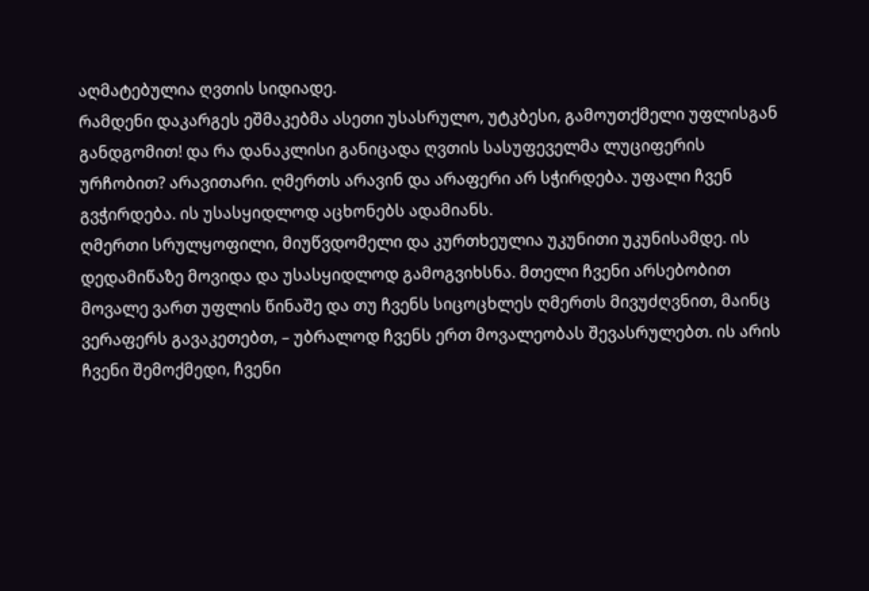აღმატებულია ღვთის სიდიადე.
რამდენი დაკარგეს ეშმაკებმა ასეთი უსასრულო, უტკბესი, გამოუთქმელი უფლისგან განდგომით! და რა დანაკლისი განიცადა ღვთის სასუფეველმა ლუციფერის ურჩობით? არავითარი. ღმერთს არავინ და არაფერი არ სჭირდება. უფალი ჩვენ გვჭირდება. ის უსასყიდლოდ აცხონებს ადამიანს.
ღმერთი სრულყოფილი, მიუწვდომელი და კურთხეულია უკუნითი უკუნისამდე. ის დედამიწაზე მოვიდა და უსასყიდლოდ გამოგვიხსნა. მთელი ჩვენი არსებობით მოვალე ვართ უფლის წინაშე და თუ ჩვენს სიცოცხლეს ღმერთს მივუძღვნით, მაინც ვერაფერს გავაკეთებთ, – უბრალოდ ჩვენს ერთ მოვალეობას შევასრულებთ. ის არის ჩვენი შემოქმედი, ჩვენი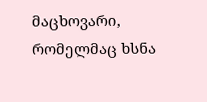მაცხოვარი, რომელმაც ხსნა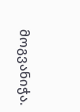მოგვანიჭა.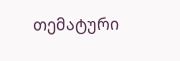თემატური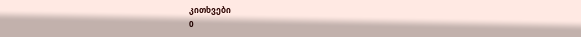კითხვები
0